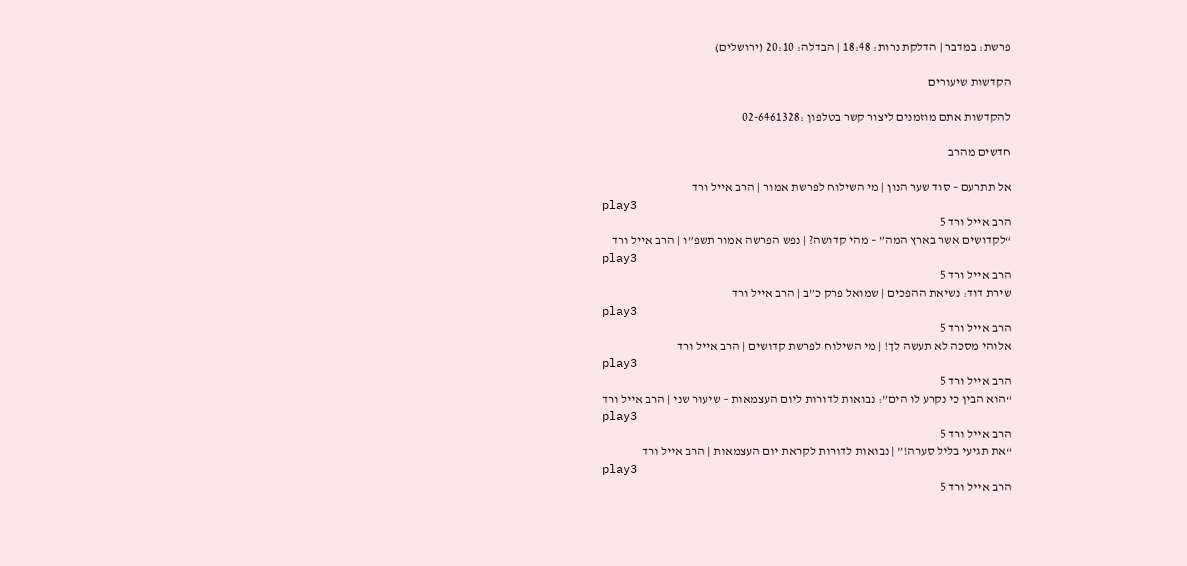פרשת: במדבר | הדלקת נרות: 18:48 | הבדלה: 20:10 (ירושלים)

הקדשות שיעורים

להקדשות אתם מוזמנים ליצור קשר בטלפון :02-6461328

חדשים מהרב

אל תתרעם – סוד שער הנון | מי השילוח לפרשת אמור | הרב אייל ורד
play3
הרב אייל ורד 5
“לקדושים אשר בארץ המה” – מהי קדושה? | נפש הפרשה אמור תשפ”ו | הרב אייל ורד
play3
הרב אייל ורד 5
שירת דוד: נשיאת ההפכים | שמואל פרק כ”ב | הרב אייל ורד
play3
הרב אייל ורד 5
אלוהי מסכה לא תעשה לך! | מי השילוח לפרשת קדושים | הרב אייל ורד
play3
הרב אייל ורד 5
“הוא הבין כי נקרע לו הים”: נבואות לדורות ליום העצמאות – שיעור שני | הרב אייל ורד
play3
הרב אייל ורד 5
“את תגיעי בליל סערה!” | נבואות לדורות לקראת יום העצמאות | הרב אייל ורד
play3
הרב אייל ורד 5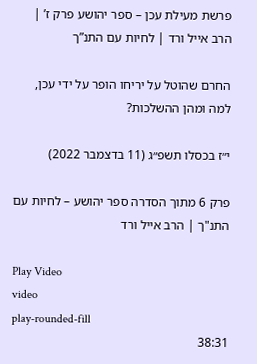פרשת מעילת עכן – ספר יהושע פרק ז’ | הרב אייל ורד | לחיות עם התנ”ך

החרם שהוטל על יריחו הופר על ידי עכן, למה ומהן ההשלכות?

י״ז בכסלו תשפ״ג (11 בדצמבר 2022)

פרק 6 מתוך הסדרה ספר יהושע – לחיות עם התנ"ך | הרב אייל ורד

Play Video
video
play-rounded-fill
38:31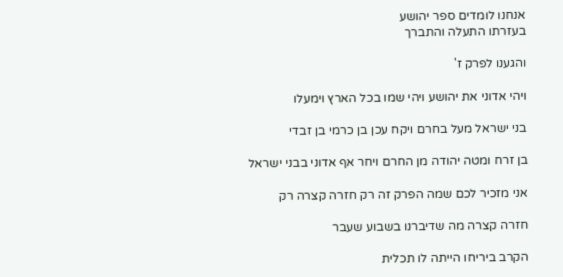אנחנו לומדים ספר יהושע
בעזרתו התעלה והתברך

והגענו לפרק ז'

ויהי אדוני את יהושע ויהי שמו בכל הארץ וימעלו

בני ישראל מעל בחרם ויקח עכן בן כרמי בן זבדי

בן זרח ומטה יהודה מן החרם ויחר אף אדוני בבני ישראל

אני מזכיר לכם שמה הפרק זה רק חזרה קצרה רק

חזרה קצרה מה שדיברנו בשבוע שעבר

הקרב ביריחו הייתה לו תכלית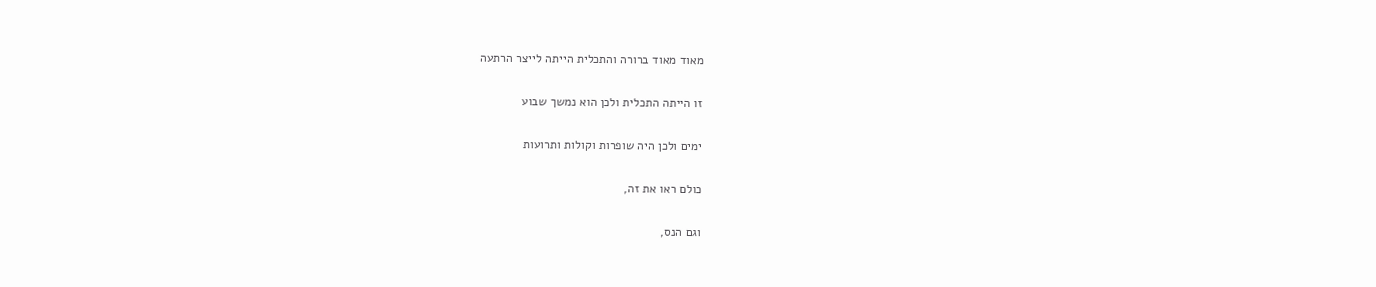מאוד מאוד ברורה והתכלית הייתה לייצר הרתעה

זו הייתה התכלית ולכן הוא נמשך שבוע

ימים ולכן היה שופרות וקולות ותרועות

כולם ראו את זה,

וגם הנס,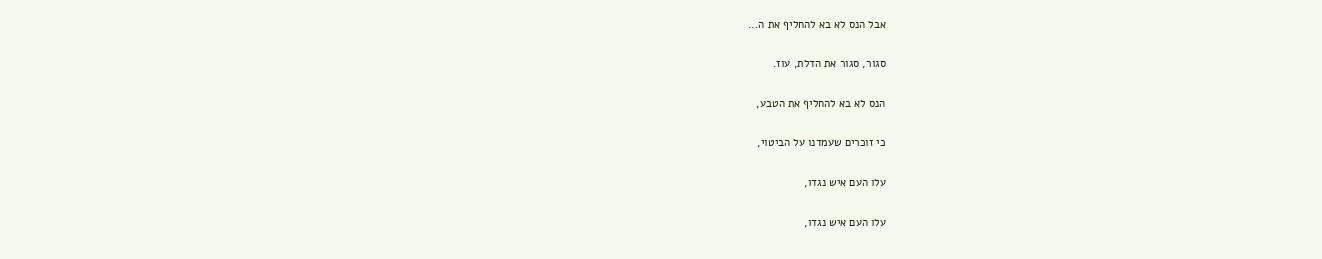אבל הנס לא בא להחליף את ה...

סגור, סגור את הדלת, עוז.

הנס לא בא להחליף את הטבע,

כי זוכרים שעמדנו על הביטוי,

עלו העם איש נגדו,

עלו העם איש נגדו,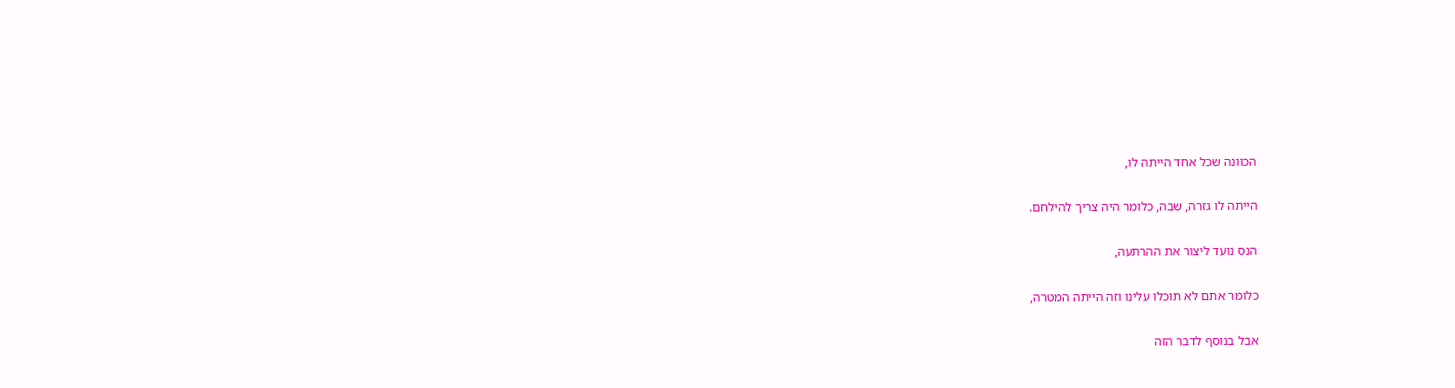הכוונה שכל אחד הייתה לו,

הייתה לו גזרה, שבה, כלומר היה צריך להילחם.

הנס נועד ליצור את ההרתעה,

כלומר אתם לא תוכלו עלינו וזה הייתה המטרה,

אבל בנוסף לדבר הזה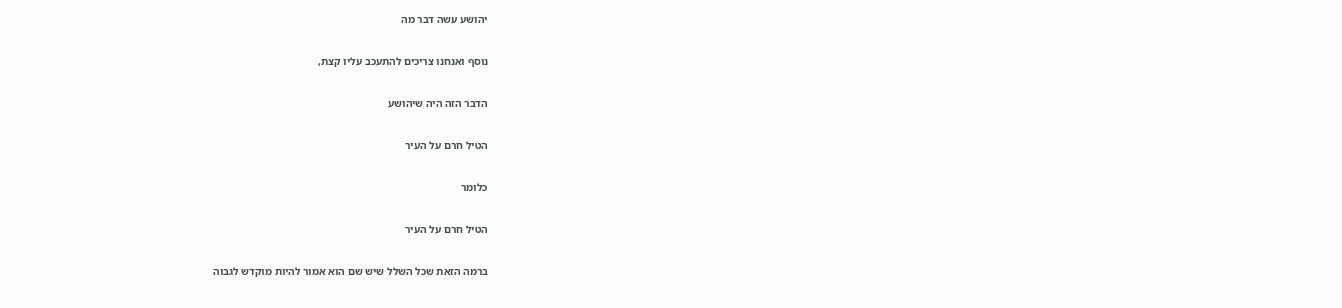יהושע עשה דבר מה

נוסף ואנחנו צריכים להתעכב עליו קצת,

הדבר הזה היה שיהושע

הטיל חרם על העיר

כלומר

הטיל חרם על העיר

ברמה הזאת שכל השלל שיש שם הוא אמור להיות מוקדש לגבוה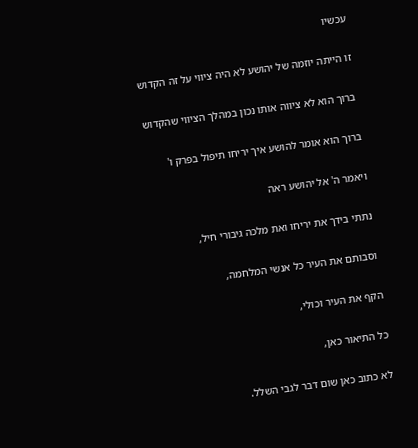עכשיו

זו הייתה יוזמה של יהושע לא היה ציווי על זה הקדוש

ברוך הוא לא ציווה אותו נכון במהלך הציווי שהקדוש

ברוך הוא אומר להושע איך יריחו תיפול בפרק ו'

ויאמר ה' אל יהושע ראה

נתתי בידך את יריחו ואת מלכה גיבורי חיל,

וסבותם את העיר כל אנשי המלחמה,

הקף את העיר וכולי,

כל התיאור כאן,

לא כתוב כאן שום דבר לגבי השלל.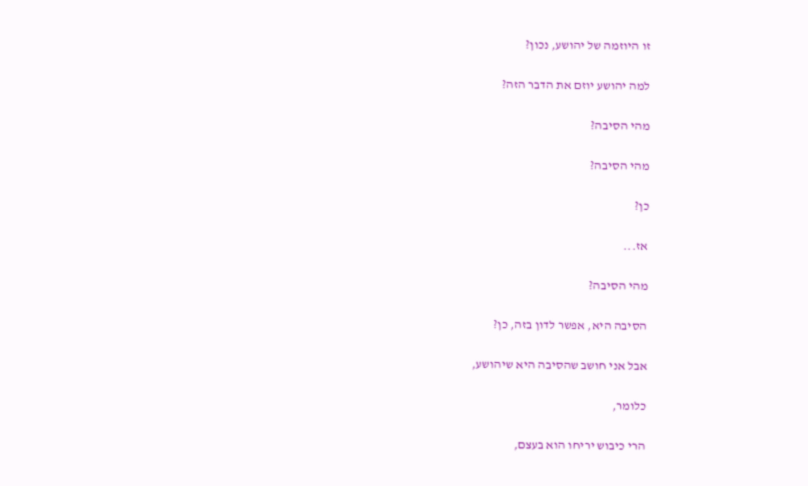זו היוזמה של יהושע, נכון?

למה יהושע יוזם את הדבר הזה?

מהי הסיבה?

מהי הסיבה?

כן?

אז...

מהי הסיבה?

הסיבה היא, אפשר לדון בזה, כן?

אבל אני חושב שהסיבה היא שיהושע,

כלומר,

הרי כיבוש יריחו הוא בעצם,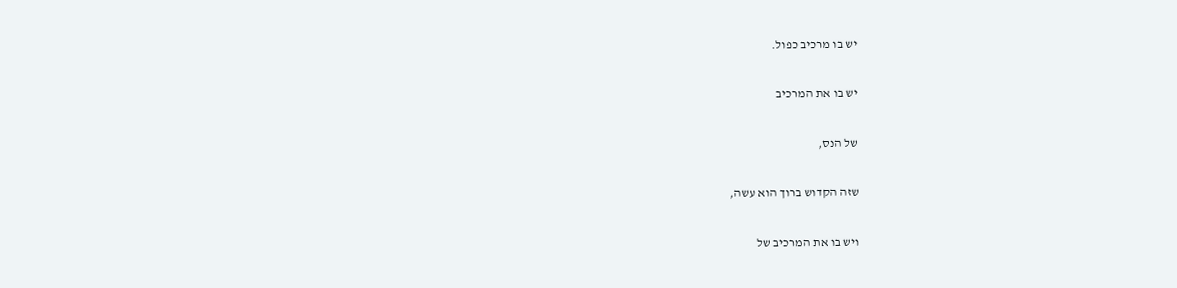יש בו מרכיב כפול.

יש בו את המרכיב

של הנס,

שזה הקדוש ברוך הוא עשה,

ויש בו את המרכיב של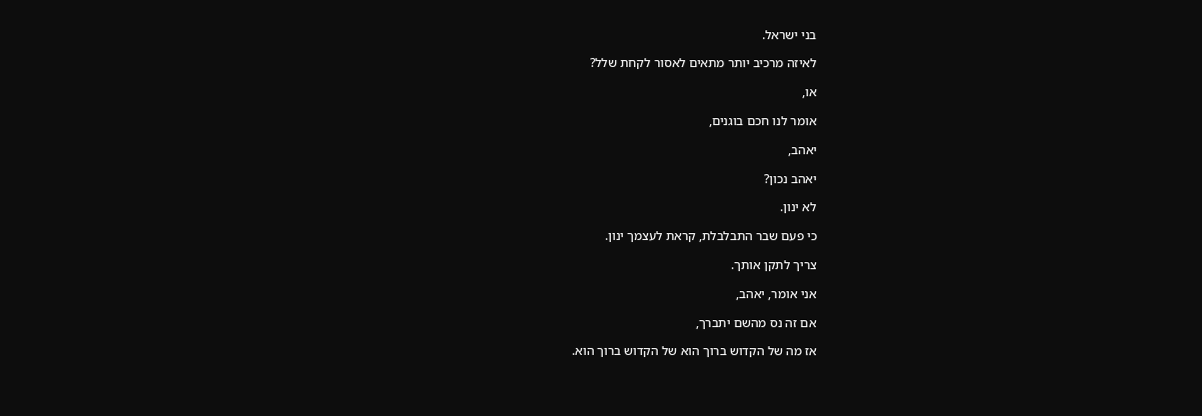בני ישראל.

לאיזה מרכיב יותר מתאים לאסור לקחת שלל?

או,

אומר לנו חכם בוגנים,

יאהב,

יאהב נכון?

לא ינון.

כי פעם שבר התבלבלת, קראת לעצמך ינון.

צריך לתקן אותך.

אני אומר, יאהב,

אם זה נס מהשם יתברך,

אז מה של הקדוש ברוך הוא של הקדוש ברוך הוא.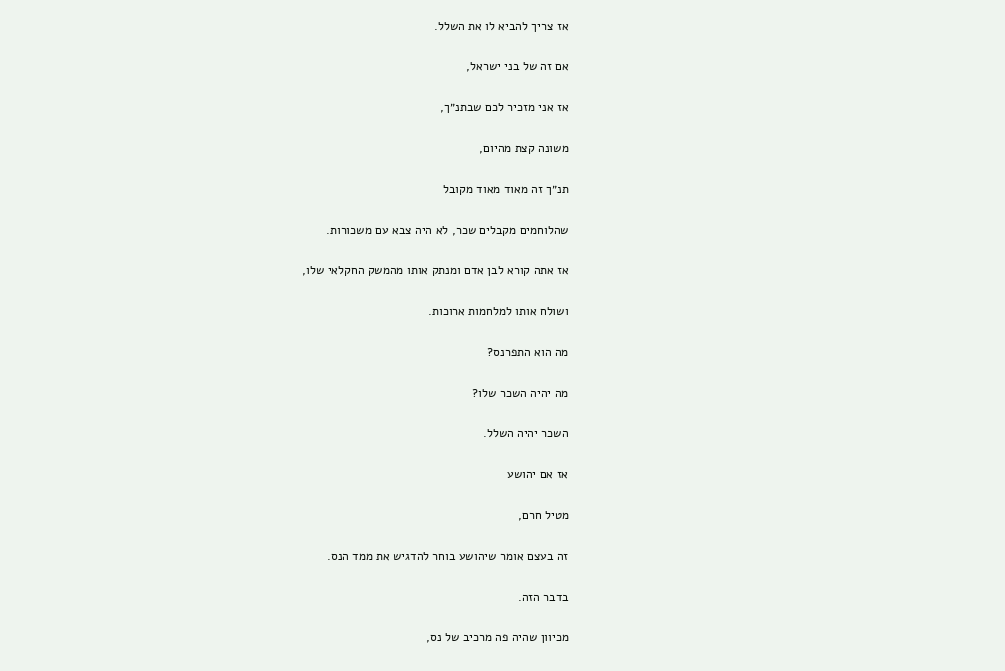אז צריך להביא לו את השלל.

אם זה של בני ישראל,

אז אני מזכיר לכם שבתנ״ך,

משונה קצת מהיום,

תנ״ך זה מאוד מאוד מקובל

שהלוחמים מקבלים שכר, לא היה צבא עם משכורות.

אז אתה קורא לבן אדם ומנתק אותו מהמשק החקלאי שלו,

ושולח אותו למלחמות ארוכות.

מה הוא התפרנס?

מה יהיה השכר שלו?

השכר יהיה השלל.

אז אם יהושע

מטיל חרם,

זה בעצם אומר שיהושע בוחר להדגיש את ממד הנס.

בדבר הזה.

מכיוון שהיה פה מרכיב של נס,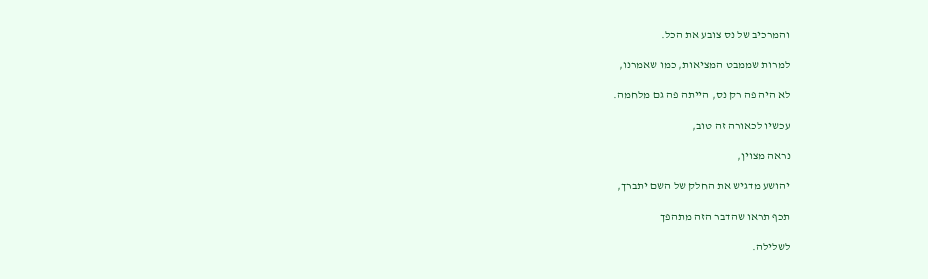והמרכיב של נס צובע את הכל.

למרות שממבט המציאות, כמו שאמרנו,

לא היה פה רק נס, הייתה פה גם מלחמה.

עכשיו לכאורה זה טוב,

נראה מצוין,

יהושע מדגיש את החלק של השם יתברך,

תכף תראו שהדבר הזה מתהפך

לשלילה.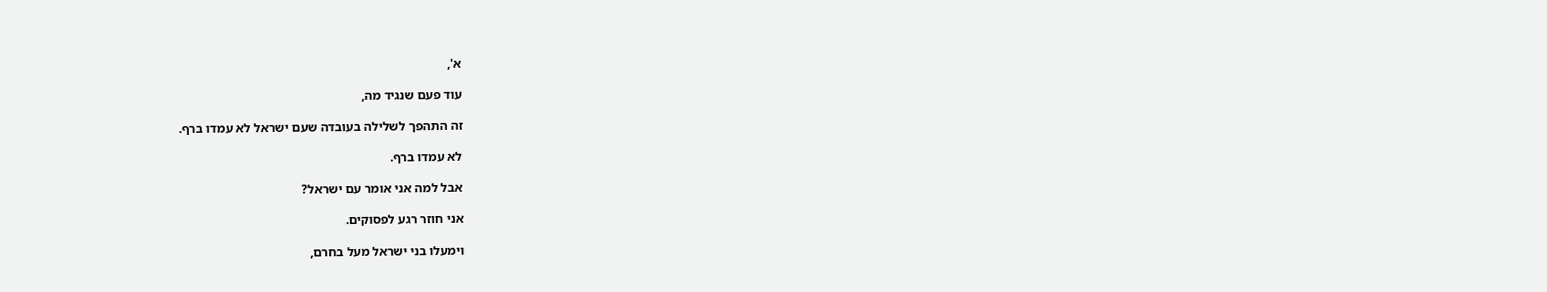א',

עוד פעם שנגיד מה,

זה התהפך לשלילה בעובדה שעם ישראל לא עמדו ברף.

לא עמדו ברף.

אבל למה אני אומר עם ישראל?

אני חוזר רגע לפסוקים.

וימעלו בני ישראל מעל בחרם,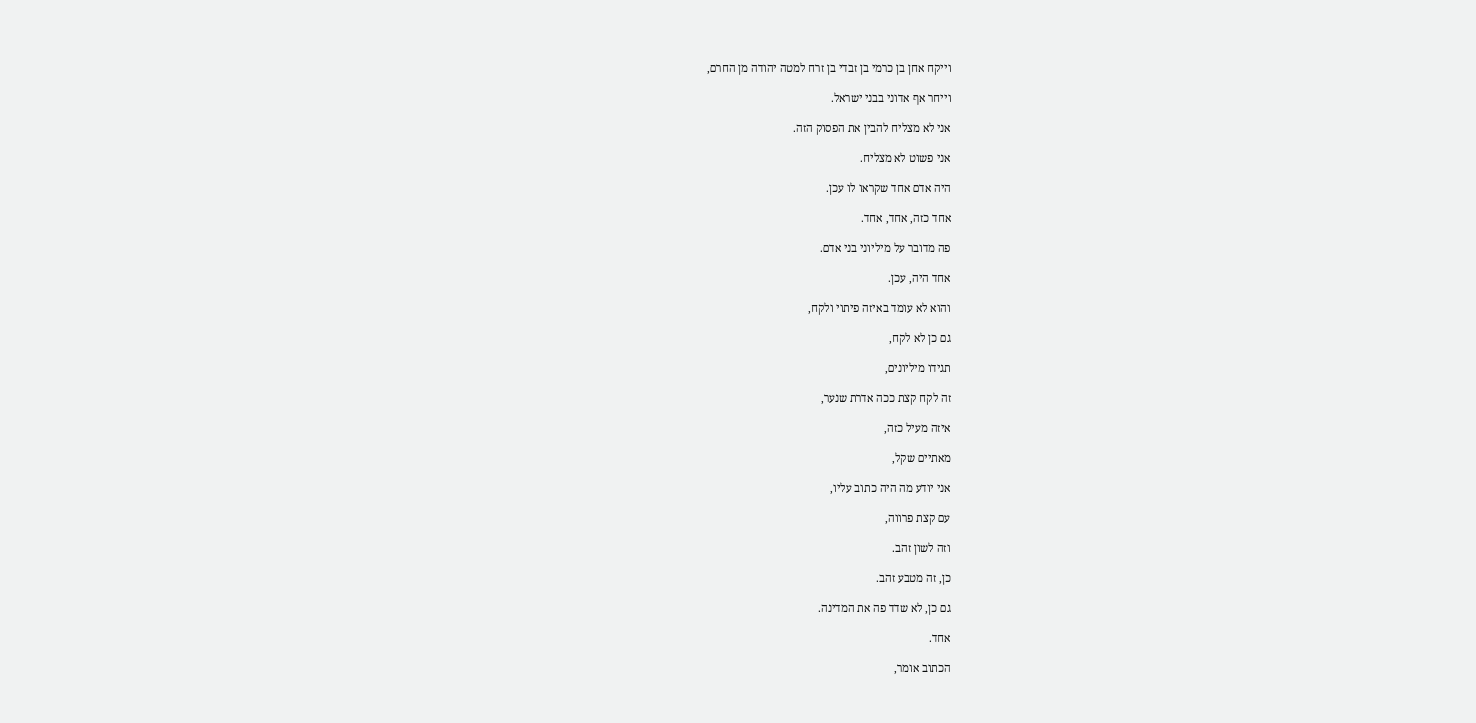וייקח אחן בן כרמי בן זבדי בן זרח למטה יהודה מן החרם,

וייחר אף אדוני בבני ישראל.

אני לא מצליח להבין את הפסוק הזה.

אני פשוט לא מצליח.

היה אדם אחד שקראו לו עכן.

אחד כזה, אחד, אחד.

פה מדובר על מיליוני בני אדם.

אחד היה, עכן.

והוא לא עומד באיזה פיתוי ולקח,

גם כן לא לקח,

תגידו מיליונים,

זה לקח קצת ככה אדרת שנער,

איזה מעיל כזה,

מאתיים שקל,

אני יודע מה היה כתוב עליו,

עם קצת פרווה,

וזה לשון זהב.

כן, זה מטבע זהב.

גם כן, לא שדד פה את המדינה.

אחד.

הכתוב אומר,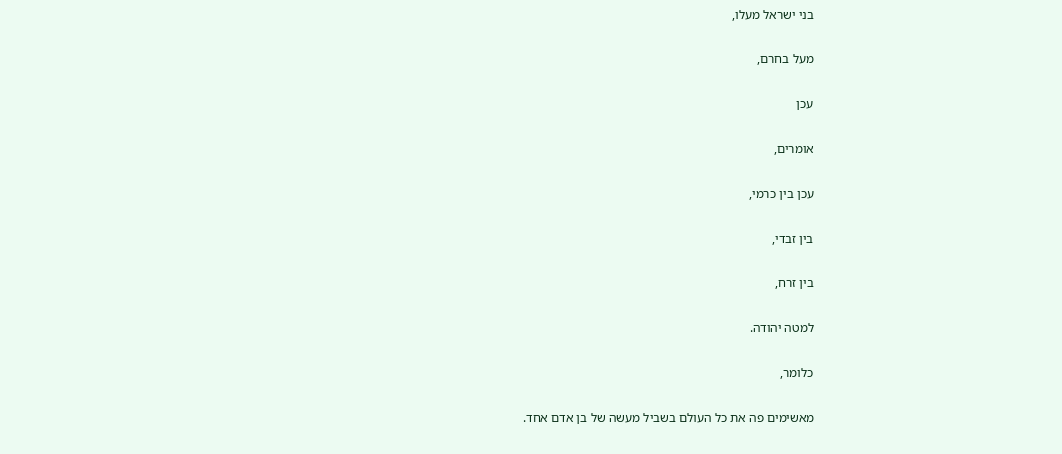בני ישראל מעלו,

מעל בחרם,

עכן

אומרים,

עכן בין כרמי,

בין זבדי,

בין זרח,

למטה יהודה.

כלומר,

מאשימים פה את כל העולם בשביל מעשה של בן אדם אחד.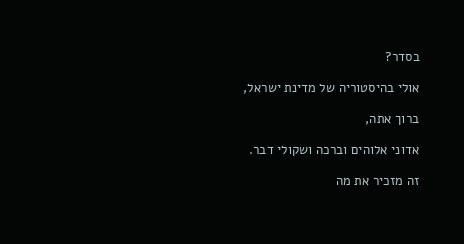בסדר?

אולי בהיסטוריה של מדינת ישראל,

ברוך אתה,

אדוני אלוהים וברכה ושקולי דבר.

זה מזכיר את מה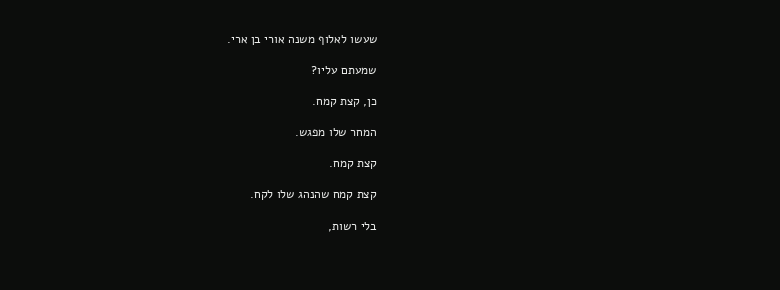שעשו לאלוף משנה אורי בן ארי.

שמעתם עליו?

כן, קצת קמח.

המחר שלו מפגש.

קצת קמח.

קצת קמח שהנהג שלו לקח.

בלי רשות,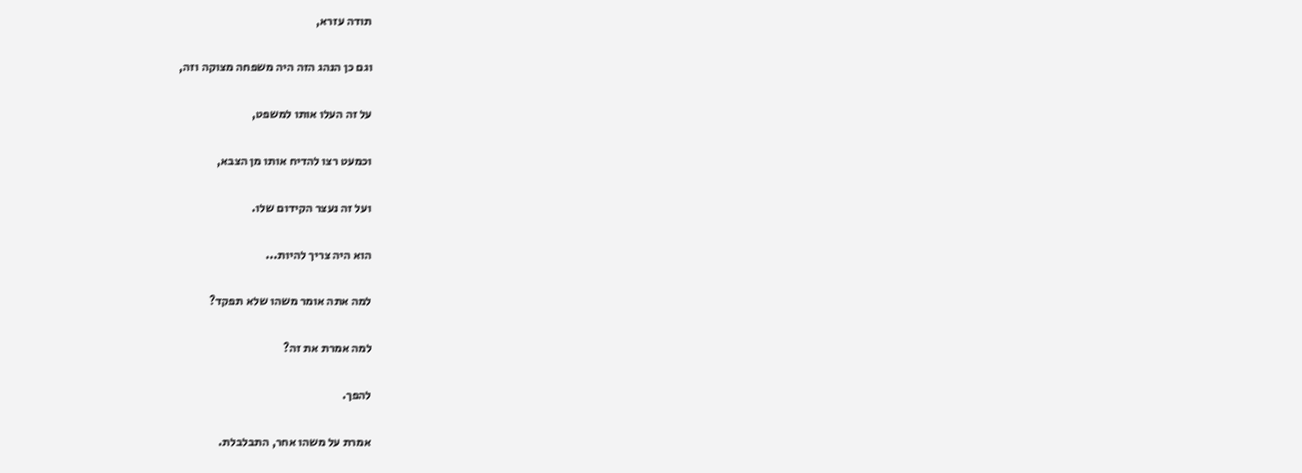תודה עזרא,

וגם כן הנהג הזה היה משפחה מצוקה וזה,

על זה העלו אותו למשפט,

וכמעט רצו להדיח אותו מן הצבא,

ועל זה נעצר הקידום שלו.

הוא היה צריך להיות...

למה אתה אומר משהו שלא תפקד?

למה אמרת את זה?

להפך.

אמרת על משהו אחר, התבלבלת.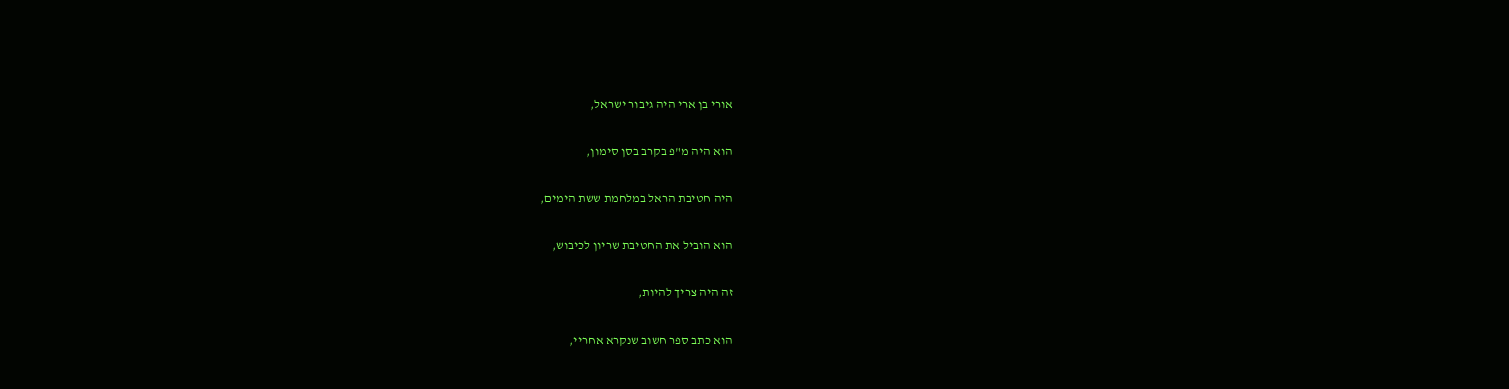אורי בן ארי היה גיבור ישראל,

הוא היה מ"פ בקרב בסן סימון,

היה חטיבת הראל במלחמת ששת הימים,

הוא הוביל את החטיבת שריון לכיבוש,

זה היה צריך להיות,

הוא כתב ספר חשוב שנקרא אחריי,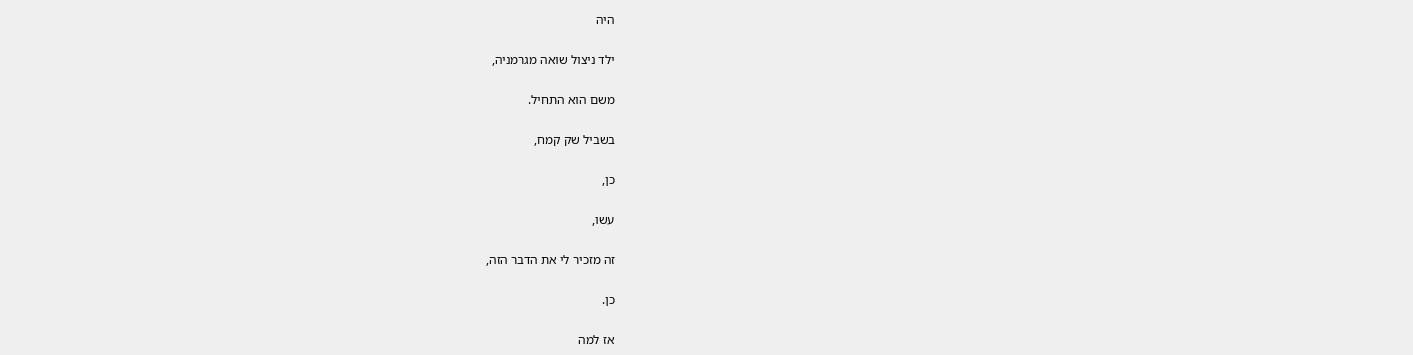היה

ילד ניצול שואה מגרמניה,

משם הוא התחיל.

בשביל שק קמח,

כן,

עשו,

זה מזכיר לי את הדבר הזה,

כן.

אז למה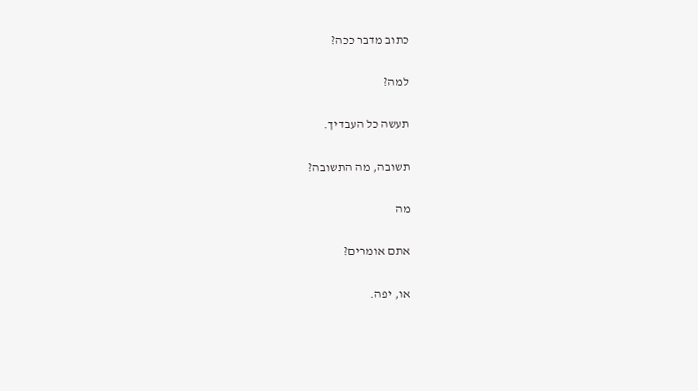כתוב מדבר ככה?

למה?

תעשה כל העבדיך.

תשובה, מה התשובה?

מה

אתם אומרים?

או, יפה.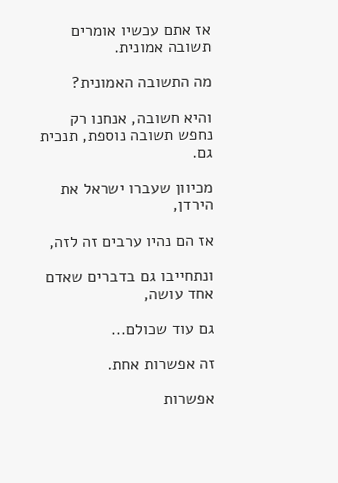אז אתם עכשיו אומרים תשובה אמונית.

מה התשובה האמונית?

והיא חשובה, אנחנו רק נחפש תשובה נוספת, תנכית גם.

מכיוון שעברו ישראל את הירדן,

אז הם נהיו ערבים זה לזה,

ונתחייבו גם בדברים שאדם אחד עושה,

גם עוד שכולם...

זה אפשרות אחת.

אפשרות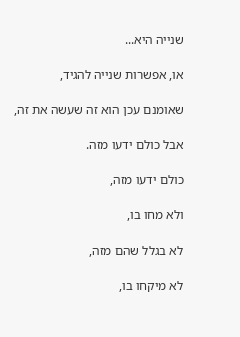שנייה היא...

או, אפשרות שנייה להגיד,

שאומנם עכן הוא זה שעשה את זה,

אבל כולם ידעו מזה.

כולם ידעו מזה,

ולא מחו בו,

לא בגלל שהם מזה,

לא מיקחו בו,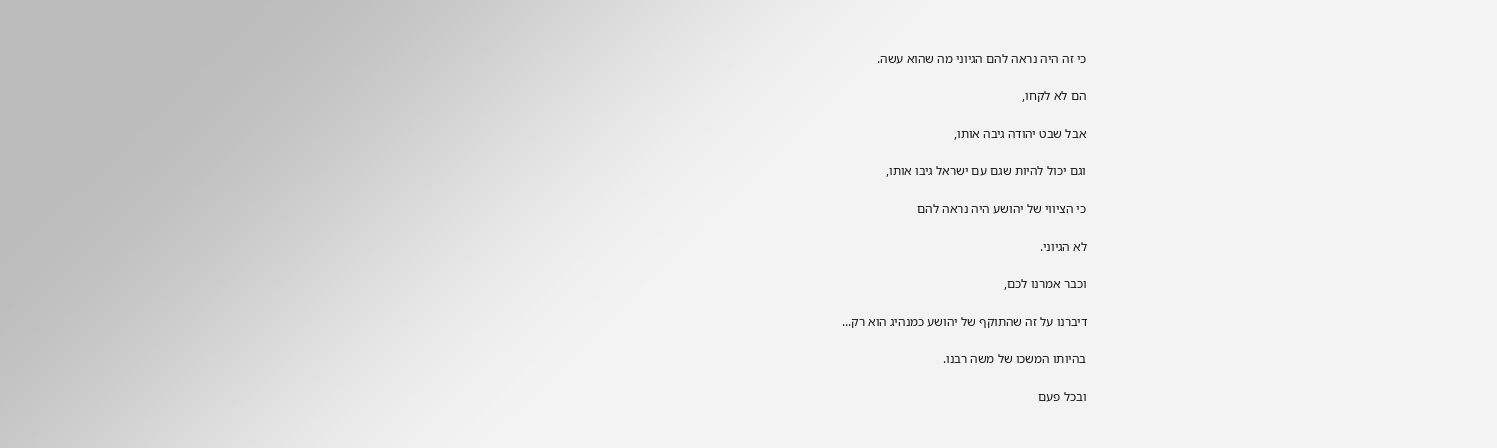כי זה היה נראה להם הגיוני מה שהוא עשה.

הם לא לקחו,

אבל שבט יהודה גיבה אותו,

וגם יכול להיות שגם עם ישראל גיבו אותו,

כי הציווי של יהושע היה נראה להם

לא הגיוני.

וכבר אמרנו לכם,

דיברנו על זה שהתוקף של יהושע כמנהיג הוא רק...

בהיותו המשכו של משה רבנו.

ובכל פעם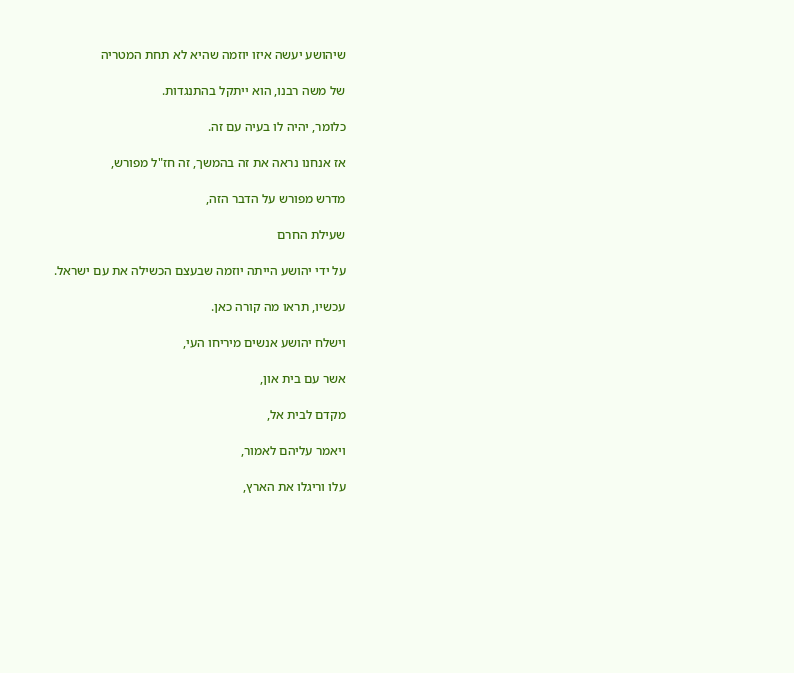שיהושע יעשה איזו יוזמה שהיא לא תחת המטריה

של משה רבנו, הוא ייתקל בהתנגדות.

כלומר, יהיה לו בעיה עם זה.

אז אנחנו נראה את זה בהמשך, זה חז"ל מפורש,

מדרש מפורש על הדבר הזה,

שעילת החרם

על ידי יהושע הייתה יוזמה שבעצם הכשילה את עם ישראל.

עכשיו, תראו מה קורה כאן.

וישלח יהושע אנשים מיריחו העי,

אשר עם בית און,

מקדם לבית אל,

ויאמר עליהם לאמור,

עלו וריגלו את הארץ,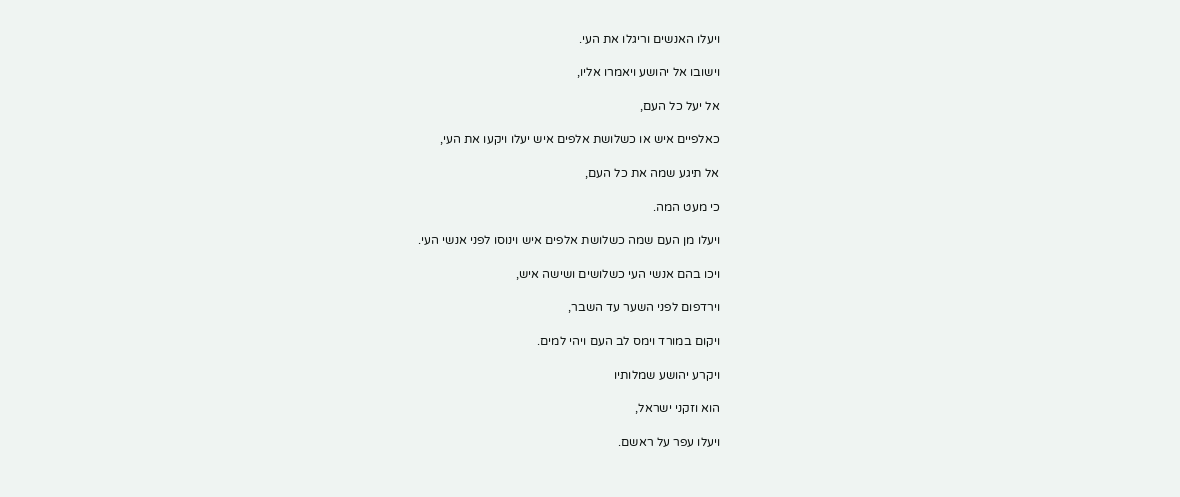ויעלו האנשים וריגלו את העי.

וישובו אל יהושע ויאמרו אליו,

אל יעל כל העם,

כאלפיים איש או כשלושת אלפים איש יעלו ויקעו את העי,

אל תיגע שמה את כל העם,

כי מעט המה.

ויעלו מן העם שמה כשלושת אלפים איש וינוסו לפני אנשי העי.

ויכו בהם אנשי העי כשלושים ושישה איש,

וירדפום לפני השער עד השבר,

ויקום במורד וימס לב העם ויהי למים.

ויקרע יהושע שמלותיו

הוא וזקני ישראל,

ויעלו עפר על ראשם.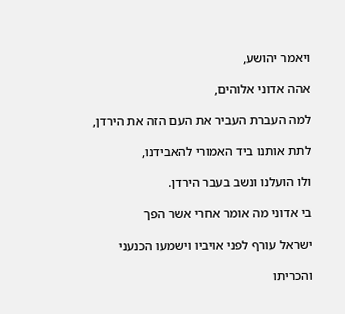ויאמר יהושע,

אהה אדוני אלוהים,

למה העברת העביר את העם הזה את הירדן,

לתת אותנו ביד האמורי להאבידנו,

ולו הועלנו ונשב בעבר הירדן.

בי אדוני מה אומר אחרי אשר הפך

ישראל עורף לפני אויביו וישמעו הכנעני

והכריתו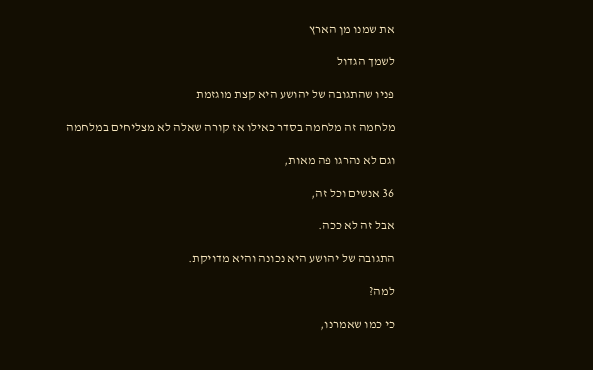את שמנו מן הארץ

לשמך הגדול

פניו שהתגובה של יהושע היא קצת מוגזמת

מלחמה זה מלחמה בסדר כאילו אז קורה שאלה לא מצליחים במלחמה

וגם לא נהרגו פה מאות,

36 אנשים וכל זה,

אבל זה לא ככה.

התגובה של יהושע היא נכונה והיא מדויקת.

למה?

כי כמו שאמרנו,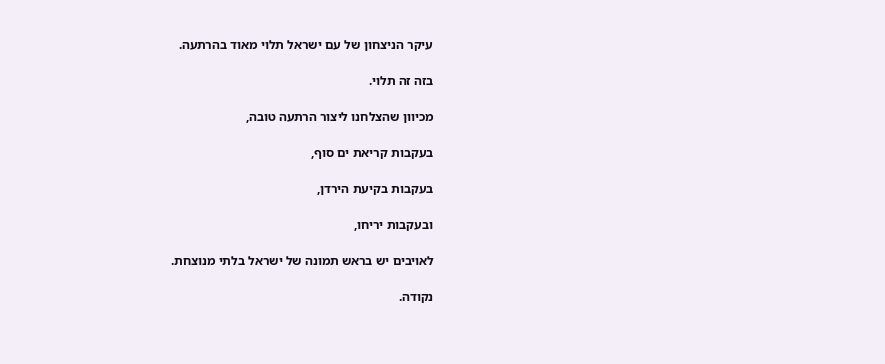עיקר הניצחון של עם ישראל תלוי מאוד בהרתעה.

בזה זה תלוי.

מכיוון שהצלחנו ליצור הרתעה טובה,

בעקבות קריאת ים סוף,

בעקבות בקיעת הירדן,

ובעקבות יריחו,

לאויבים יש בראש תמונה של ישראל בלתי מנוצחת.

נקודה.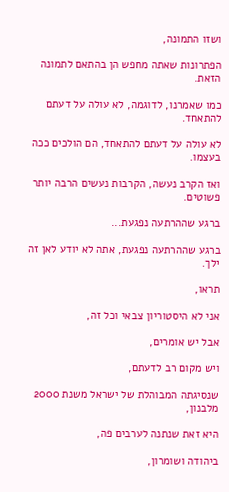ושזו התמונה,

הפתרונות שאתה מחפש הן בהתאם לתמונה הזאת.

כמו שאמרנו, לדוגמה, לא עולה על דעתם להתאחד.

לא עולה על דעתם להתאחד, הם הולכים ככה בעצמו.

ואז הקרב נעשה, הקרבות נעשים הרבה יותר פשוטים.

ברגע שההרתעה נפגעת...

ברגע שההרתעה נפגעת, אתה לא יודע לאן זה ילך.

תראו,

אני לא היסטוריון צבאי וכל זה,

אבל יש אומרים,

ויש מקום רב לדעתם,

שנסיגתה המבוהלת של ישראל משנת 2000 מלבנון,

היא זאת שנתנה לערבים פה,

ביהודה ושומרון,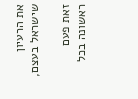את הרעיון שישראל בעצם,

זאת פעם ראשונה בכל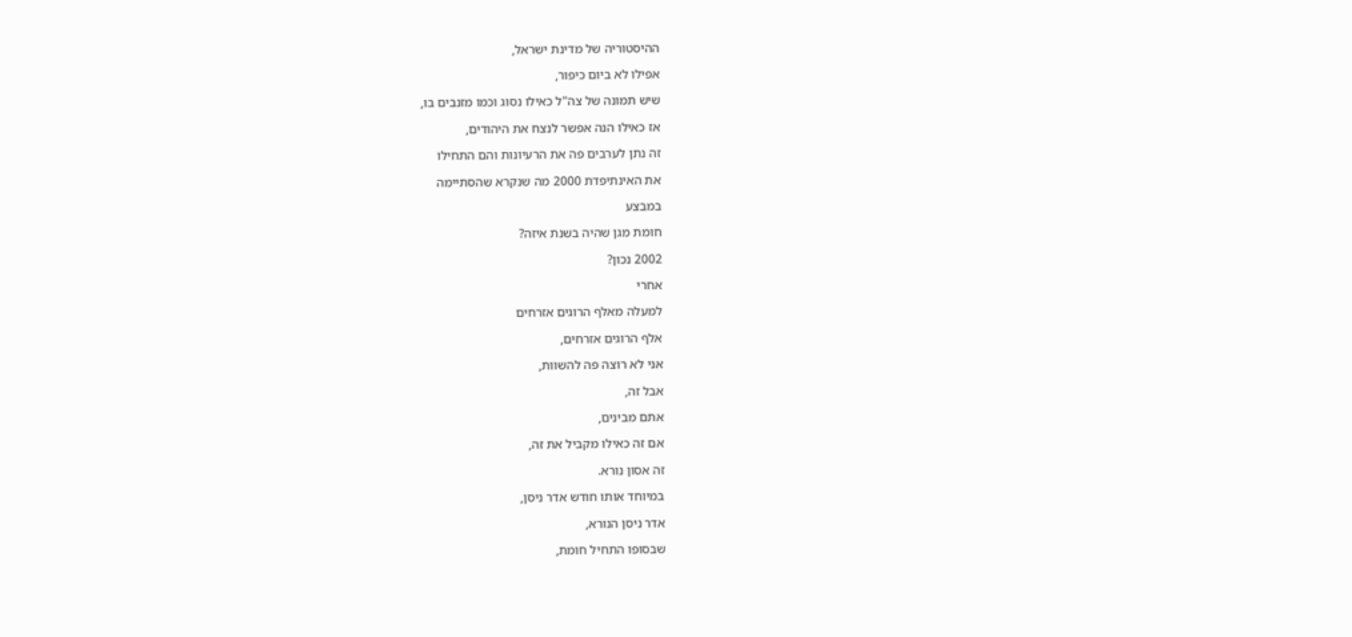ההיסטוריה של מדינת ישראל,

אפילו לא ביום כיפור,

שיש תמונה של צה"ל כאילו נסוג וכמו מזנבים בו,

אז כאילו הנה אפשר לנצח את היהודים,

זה נתן לערבים פה את הרעיונות והם התחילו

את האינתיפדת 2000 מה שנקרא שהסתיימה

במבצע

חומת מגן שהיה בשנת איזה?

2002 נכון?

אחרי

למעלה מאלף הרוגים אזרחים

אלף הרוגים אזרחים,

אני לא רוצה פה להשוות,

אבל זה,

אתם מבינים,

אם זה כאילו מקביל את זה,

זה אסון נורא.

במיוחד אותו חודש אדר ניסן,

אדר ניסן הנורא,

שבסופו התחיל חומת,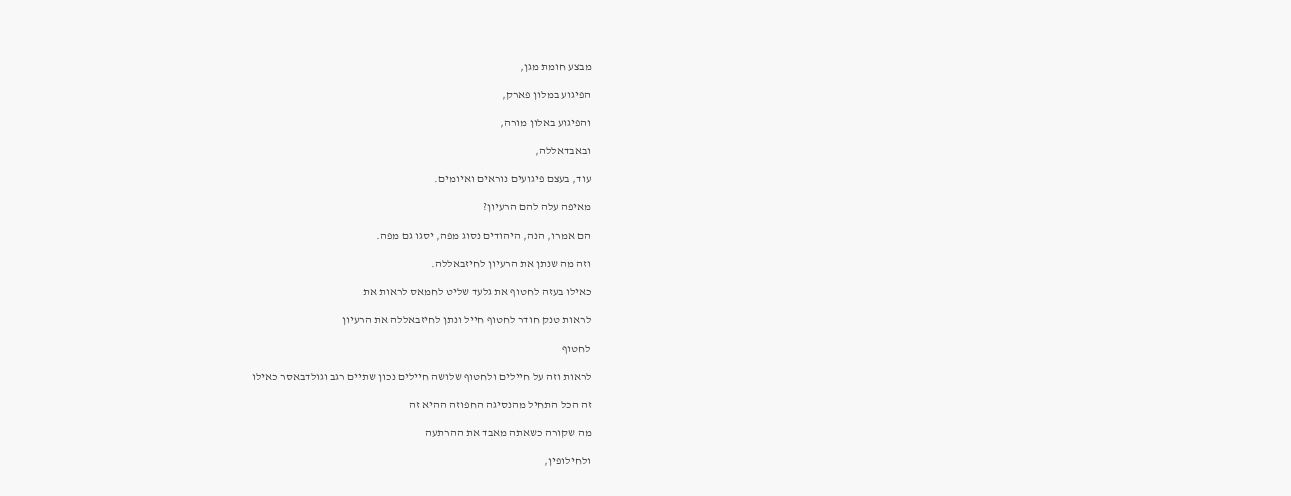מבצע חומת מגן,

הפיגוע במלון פארק,

והפיגוע באלון מורה,

ובאבדאללה,

עוד, בעצם פיגועים נוראים ואיומים.

מאיפה עלה להם הרעיון?

הם אמרו, הנה, היהודים נסוג מפה, יסגו גם מפה.

וזה מה שנתן את הרעיון לחיזבאללה.

כאילו בעזה לחטוף את גלעד שליט לחמאס לראות את

לראות טנק חודר לחטוף חייל ונתן לחיזבאללה את הרעיון

לחטוף

לראות וזה על חיילים ולחטוף שלושה חיילים נכון שתיים רגב וגולדבאסר כאילו

זה הכל התחיל מהנסיגה החפוזה ההיא זה

מה שקורה כשאתה מאבד את ההרתעה

ולחילופין,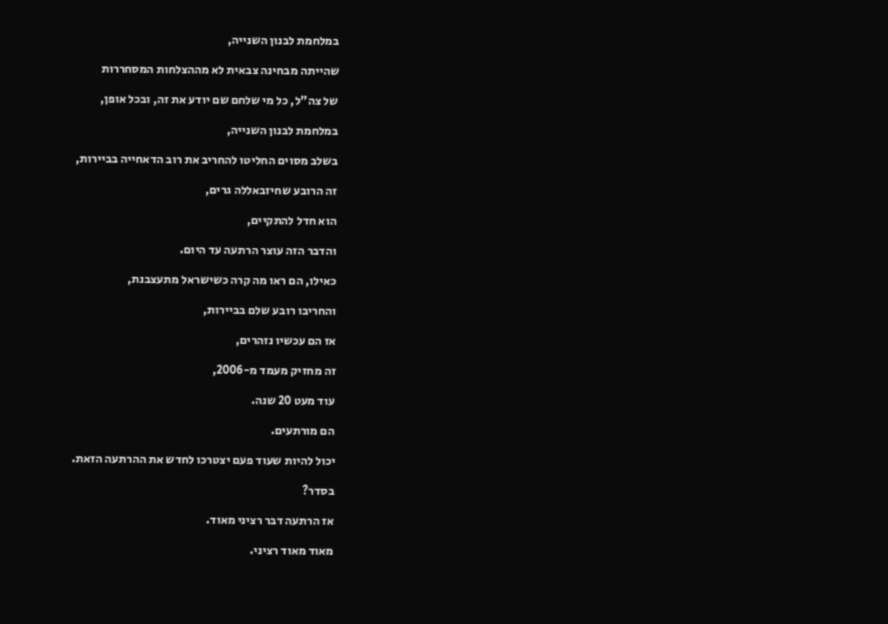במלחמת לבנון השנייה,

שהייתה מבחינה צבאית לא מההצלחות המסחררות

של צה"ל, כל מי שלחם שם יודע את זה, ובכל אופן,

במלחמת לבנון השנייה,

בשלב מסוים החליטו להחריב את רוב הדאחייה בביירות,

זה הרובע שחיזבאללה גרים,

הוא חדל להתקיים,

והדבר הזה עוצר הרתעה עד היום.

כאילו, הם ראו מה קרה כשישראל מתעצבנת,

והחריבו רובע שלם בביירות,

אז הם עכשיו נזהרים,

זה מחזיק מעמד מ-2006,

עוד מעט 20 שנה.

הם מורתעים.

יכול להיות שעוד פעם יצטרכו לחדש את ההרתעה הזאת.

בסדר?

אז הרתעה דבר רציני מאוד.

מאוד מאוד רציני.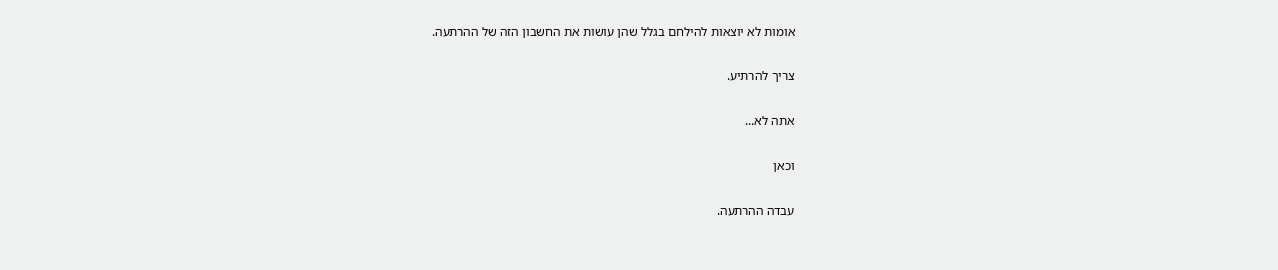אומות לא יוצאות להילחם בגלל שהן עושות את החשבון הזה של ההרתעה.

צריך להרתיע.

אתה לא...

וכאן

עבדה ההרתעה.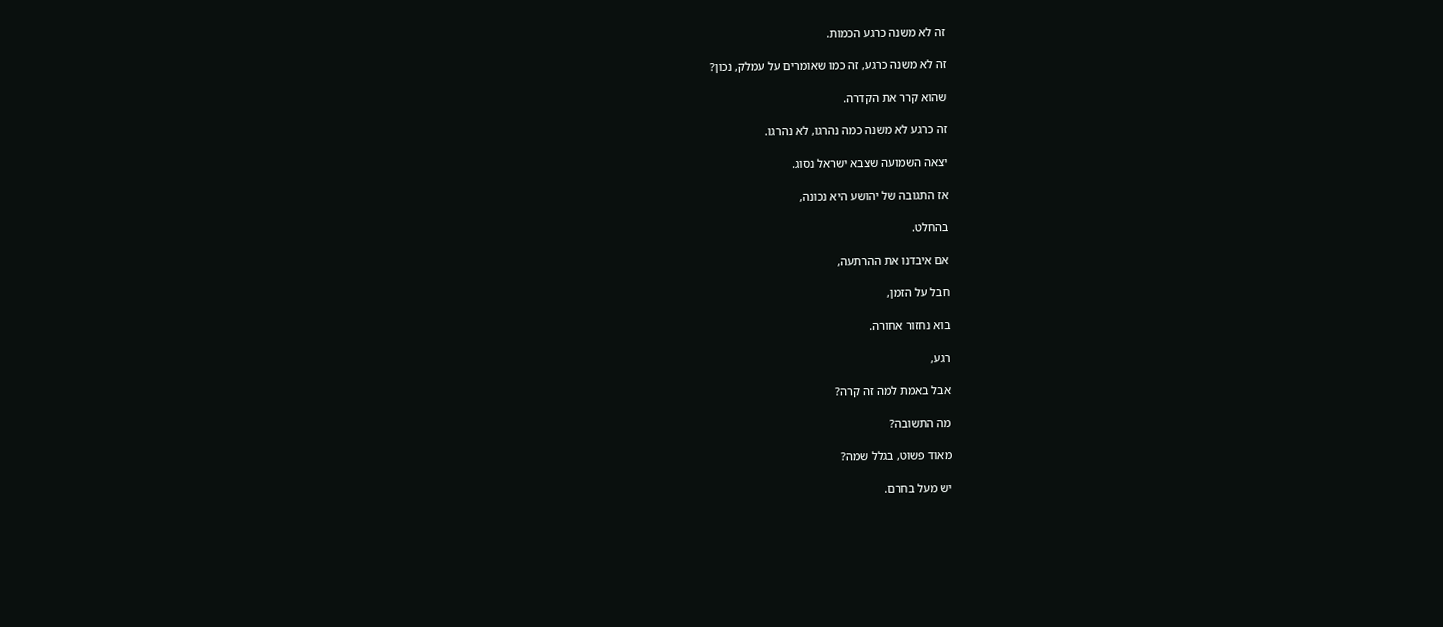זה לא משנה כרגע הכמות.

זה לא משנה כרגע, זה כמו שאומרים על עמלק, נכון?

שהוא קרר את הקדרה.

זה כרגע לא משנה כמה נהרגו, לא נהרגו.

יצאה השמועה שצבא ישראל נסוג.

אז התגובה של יהושע היא נכונה,

בהחלט.

אם איבדנו את ההרתעה,

חבל על הזמן,

בוא נחזור אחורה.

רגע,

אבל באמת למה זה קרה?

מה התשובה?

מאוד פשוט, בגלל שמה?

יש מעל בחרם.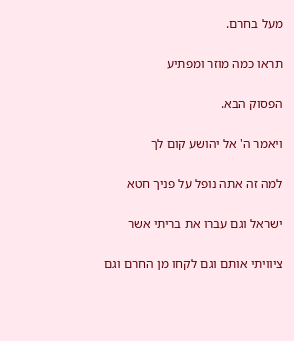מעל בחרם.

תראו כמה מוזר ומפתיע

הפסוק הבא.

ויאמר ה' אל יהושע קום לך

למה זה אתה נופל על פניך חטא

ישראל וגם עברו את בריתי אשר

ציוויתי אותם וגם לקחו מן החרם וגם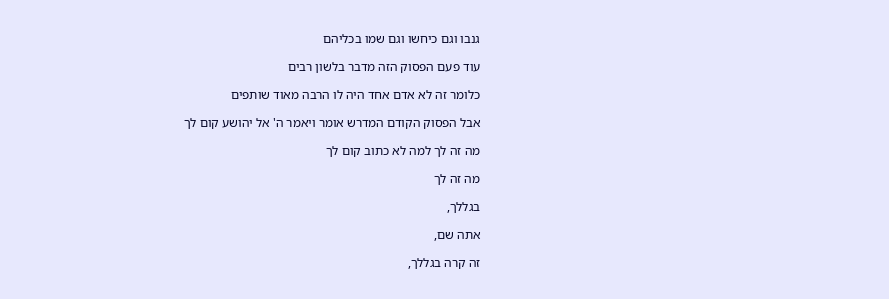גנבו וגם כיחשו וגם שמו בכליהם

עוד פעם הפסוק הזה מדבר בלשון רבים

כלומר זה לא אדם אחד היה לו הרבה מאוד שותפים

אבל הפסוק הקודם המדרש אומר ויאמר ה' אל יהושע קום לך

מה זה לך למה לא כתוב קום לך

מה זה לך

בגללך,

אתה שם,

זה קרה בגללך,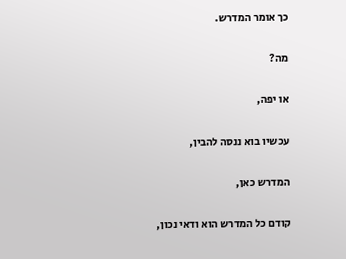כך אומר המדרש.

מה?

או יפה,

עכשיו בוא ננסה להבין,

המדרש כאן,

קודם כל המדרש הוא ודאי נכון,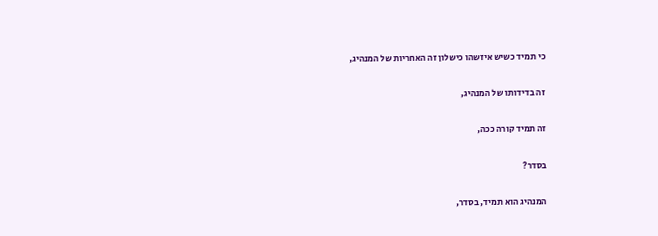כי תמיד כשיש איזשהו כישלון זה האחריות של המנהיג,

זה בדידותו של המנהיג,

זה תמיד קורה ככה,

בסדר?

המנהיג הוא תמיד, בסדר,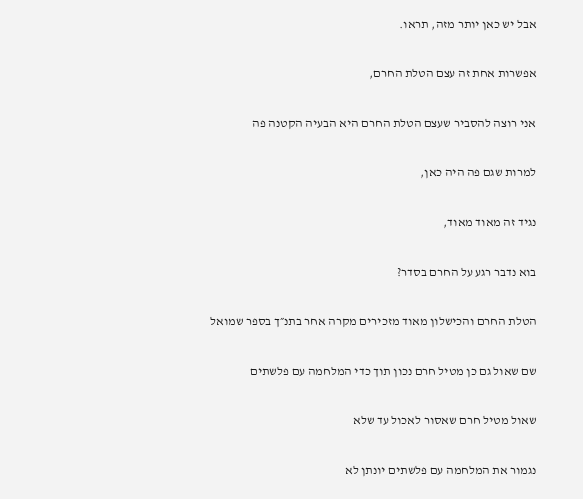אבל יש כאן יותר מזה, תראו.

אפשרות אחת זה עצם הטלת החרם,

אני רוצה להסביר שעצם הטלת החרם היא הבעיה הקטנה פה

למרות שגם פה היה כאן,

נגיד זה מאוד מאוד,

בוא נדבר רגע על החרם בסדר?

הטלת החרם והכישלון מאוד מזכירים מקרה אחר בתנ״ך בספר שמואל

שם שאול גם כן מטיל חרם נכון תוך כדי המלחמה עם פלשתים

שאול מטיל חרם שאסור לאכול עד שלא

נגמור את המלחמה עם פלשתים יונתן לא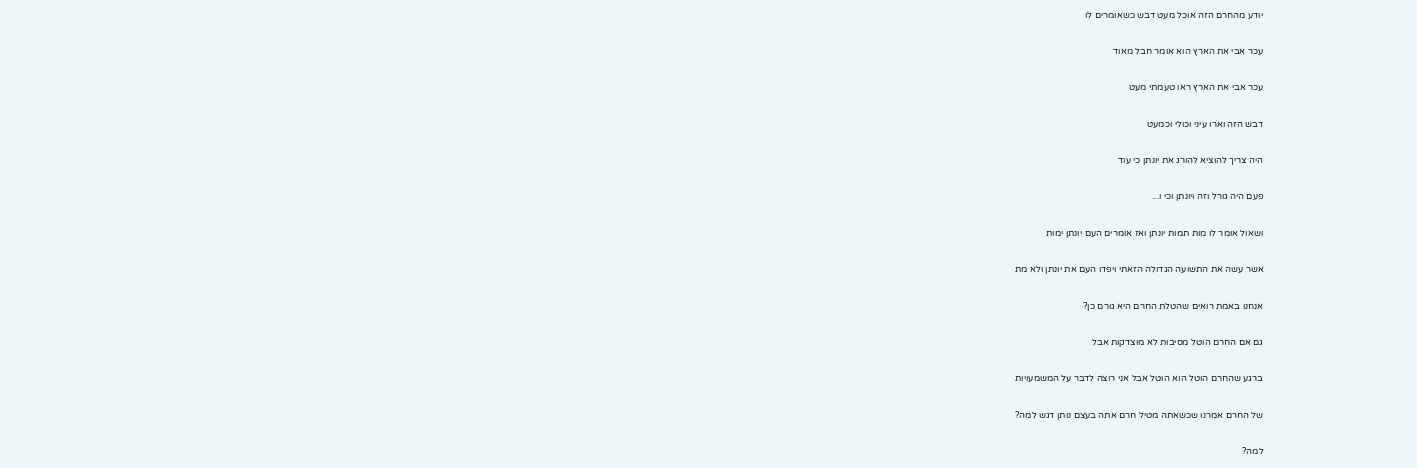יודע מהחרם הזה אוכל מעט דבש כשאומרים לו

עכר אבי את הארץ הוא אומר חבל מאוד

עכר אבי את הארץ ראו טעמתי מעט

דבש הזה ואֹרו עיני וכולי וכמעט

היה צריך להוציא להורג את יונתן כי עוד

פעם היה גורל וזה ויונתן וכי ו...

ושאול אומר לו מות תמות יונתן ואז אומרים העם יונתן ימות

אשר עשה את התשועה הגדולה הזאתי ויפדו העם את יונתן ולא מת

אנחנו באמת רואים שהטלת החרם היא גורם כן?

גם אם החרם הוטל מסיבות לא מוצדקות אבל

ברגע שהחרם הוטל הוא הוטל אבל אני רוצה לדבר על המשמעויות

של החרם אמרנו שכשאתה מטיל חרם אתה בעצם נותן דגש למה?

למה?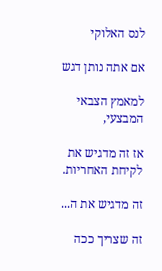לנס האלוקי

אם אתה נותן דגש

למאמץ הצבאי המבצעי,

אז זה מדגיש את לקיחת האחריות.

זה מדגיש את ה...

זה שצריך ככה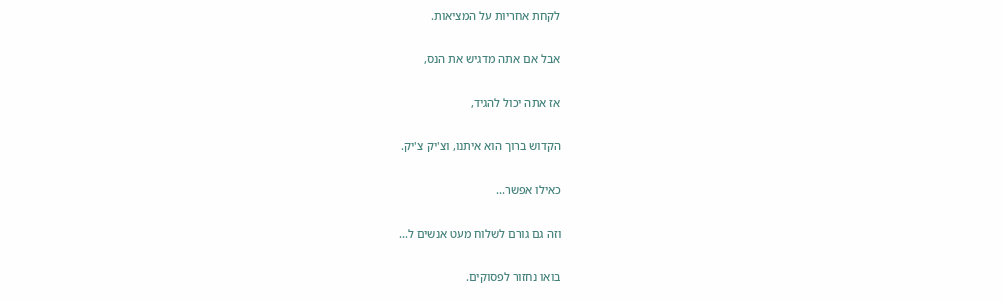לקחת אחריות על המציאות.

אבל אם אתה מדגיש את הנס,

אז אתה יכול להגיד,

הקדוש ברוך הוא איתנו, וצ'יק צ'יק.

כאילו אפשר...

וזה גם גורם לשלוח מעט אנשים ל...

בואו נחזור לפסוקים.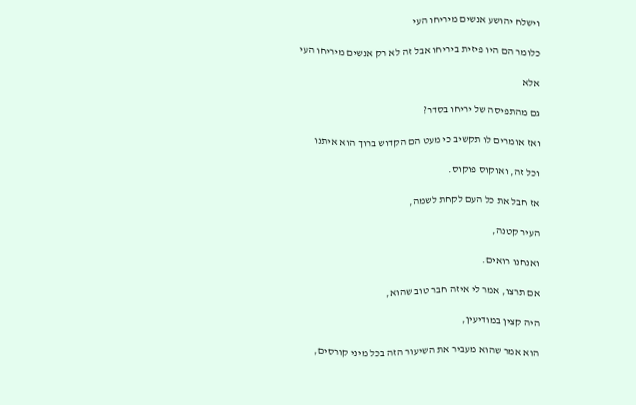וישלח יהושע אנשים מיריחו העי

כלומר הם היו פיזית ביריחו אבל זה לא רק אנשים מיריחו העי

אלא

גם מהתפיסה של יריחו בסדר?

ואז אומרים לו תקשיב כי מעט הם הקדוש ברוך הוא איתנו

וכל זה, ואוקוס פוקוס.

אז חבל את כל העם לקחת לשמה,

העיר קטנה,

ואנחנו רואים.

אם תרצו, אמר לי איזה חבר טוב שהוא,

היה קצין במודיעין,

הוא אמר שהוא מעביר את השיעור הזה בכל מיני קורסים,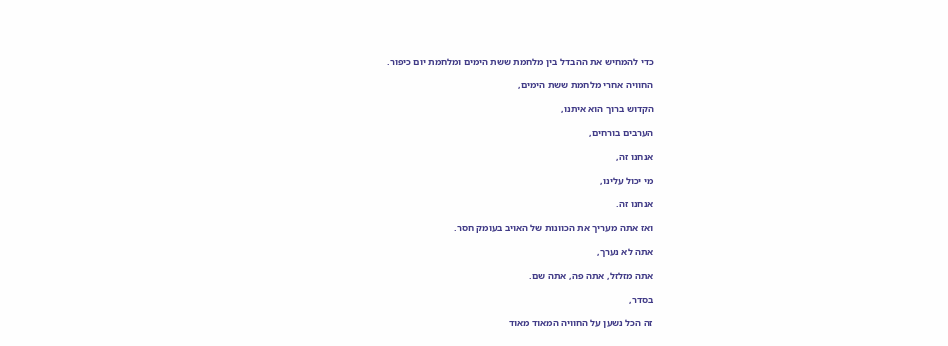כדי להמחיש את ההבדל בין מלחמת ששת הימים ומלחמת יום כיפור.

החוויה אחרי מלחמת ששת הימים,

הקדוש ברוך הוא איתנו,

הערבים בורחים,

אנחנו זה,

מי יכול עלינו,

אנחנו זה.

ואז אתה מעריך את הכוונות של האויב בעומק חסר.

אתה לא נערך,

אתה מזלזל, אתה פה, אתה שם.

בסדר,

זה הכל נשען על החוויה המאוד מאוד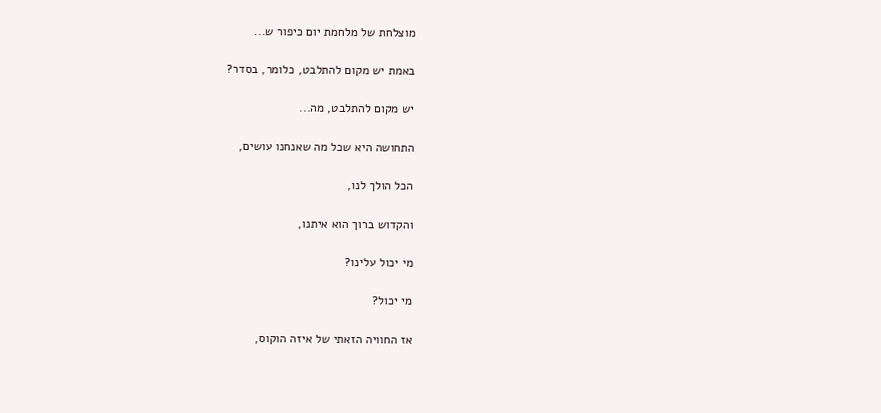מוצלחת של מלחמת יום כיפור ש...

באמת יש מקום להתלבט, כלומר, בסדר?

יש מקום להתלבט, מה...

התחושה היא שכל מה שאנחנו עושים,

הכל הולך לנו,

והקדוש ברוך הוא איתנו,

מי יכול עלינו?

מי יכול?

אז החוויה הזאתי של איזה הוקוס,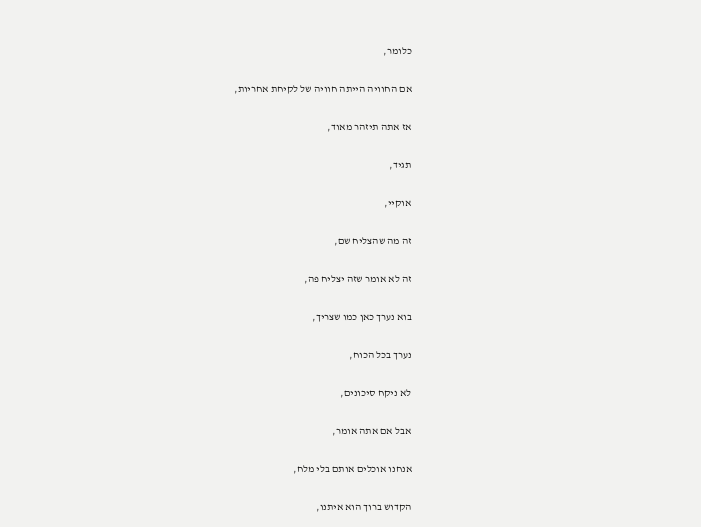כלומר,

אם החוויה הייתה חוויה של לקיחת אחריות,

אז אתה תיזהר מאוד,

תגיד,

אוקיי,

זה מה שהצליח שם,

זה לא אומר שזה יצליח פה,

בוא נערך כאן כמו שצריך,

נערך בכל הכוח,

לא ניקח סיכונים,

אבל אם אתה אומר,

אנחנו אוכלים אותם בלי מלח,

הקדוש ברוך הוא איתנו,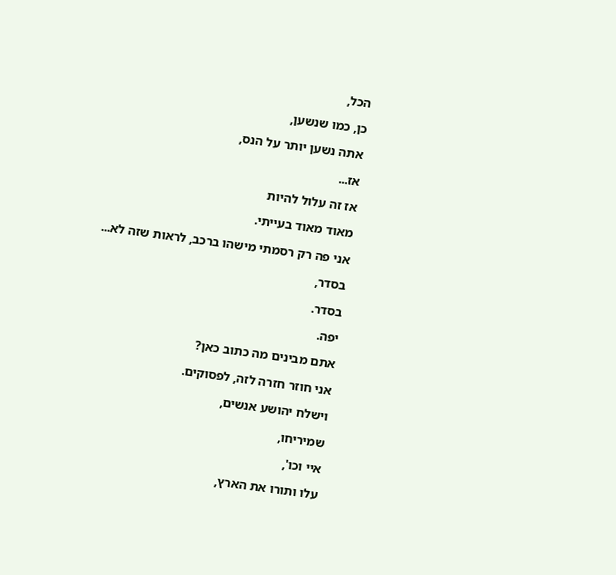הכל,

כן, כמו שנשען,

אתה נשען יותר על הנס,

אז...

אז זה עלול להיות

מאוד מאוד בעייתי.

אני פה רק רסמתי מישהו ברכב, לראות שזה לא...

בסדר,

בסדר.

יפה.

אתם מבינים מה כתוב כאן?

אני חוזר חזרה לזה, לפסוקים.

וישלח יהושע אנשים,

שמיריחו,

איי וכו',

עלו ותורו את הארץ,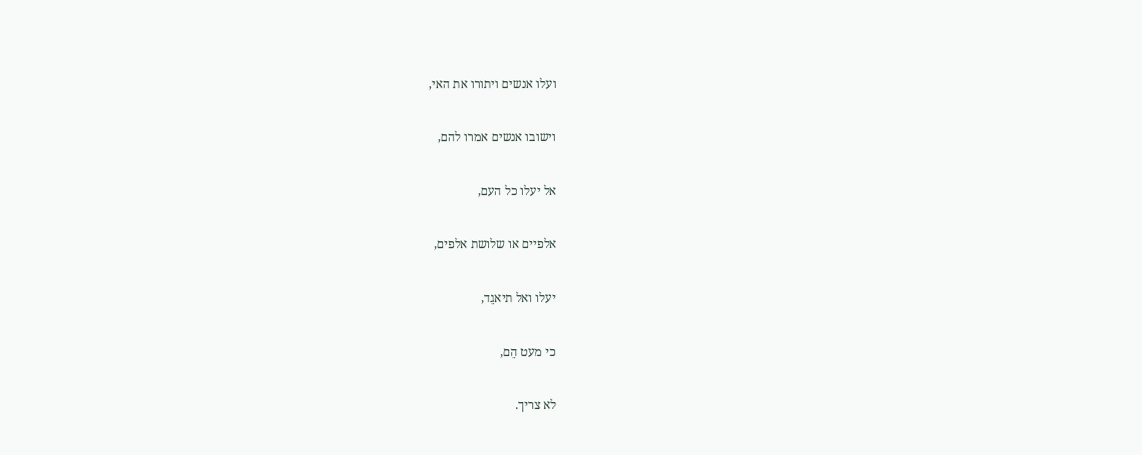ועלו אנשים ויתורו את האי,

וישובו אנשים אמרו להם,

אל יעלו כל העם,

אלפיים או שלושת אלפים,

יעלו ואל תיאגֵד,

כי מעט הֵם,

לא צריך.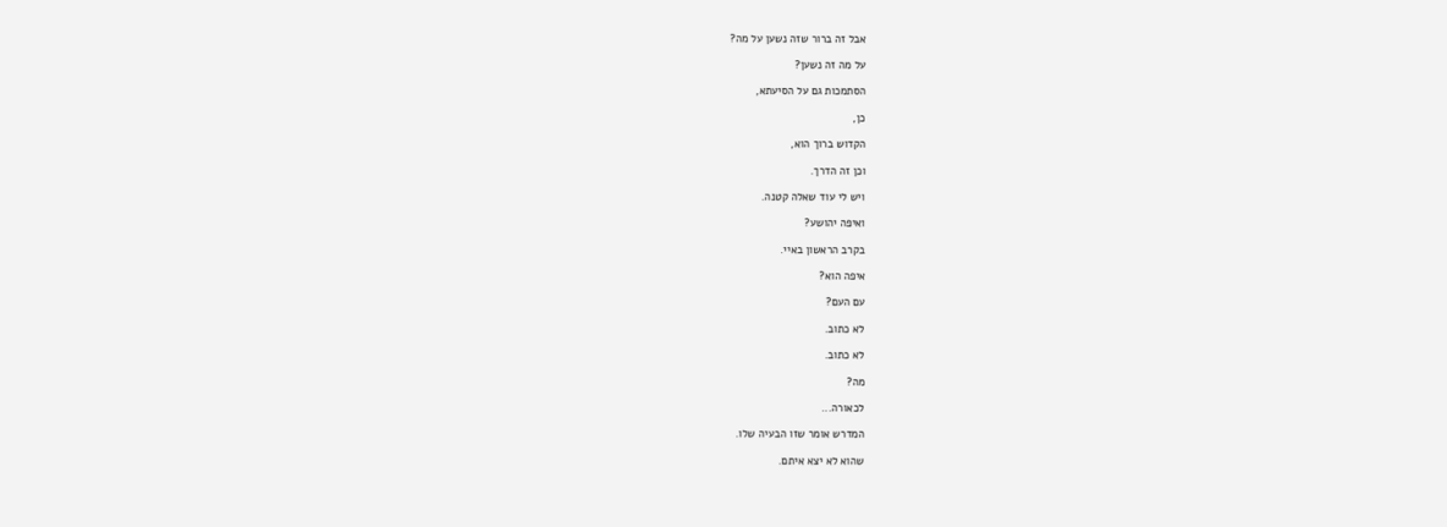אבל זה ברור שזה נשען על מה?

על מה זה נשען?

הסתמכות גם על הסיעתא,

כן,

הקדוש ברוך הוא,

וכן זה הדרך.

ויש לי עוד שאלה קטנה.

ואיפה יהושע?

בקרב הראשון באיי.

איפה הוא?

עם העם?

לא כתוב.

לא כתוב.

מה?

לכאורה...

המדרש אומר שזו הבעיה שלו.

שהוא לא יצא איתם.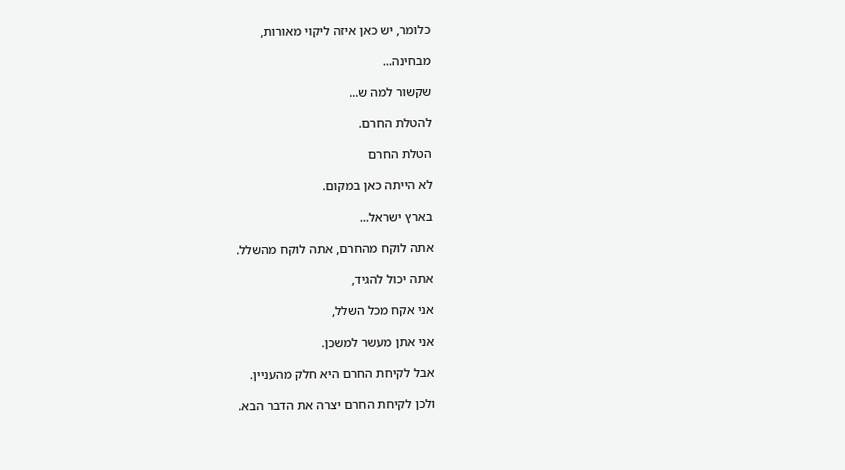כלומר, יש כאן איזה ליקוי מאורות,

מבחינה...

שקשור למה ש...

להטלת החרם.

הטלת החרם

לא הייתה כאן במקום.

בארץ ישראל...

אתה לוקח מהחרם, אתה לוקח מהשלל.

אתה יכול להגיד,

אני אקח מכל השלל,

אני אתן מעשר למשכן.

אבל לקיחת החרם היא חלק מהעניין.

ולכן לקיחת החרם יצרה את הדבר הבא.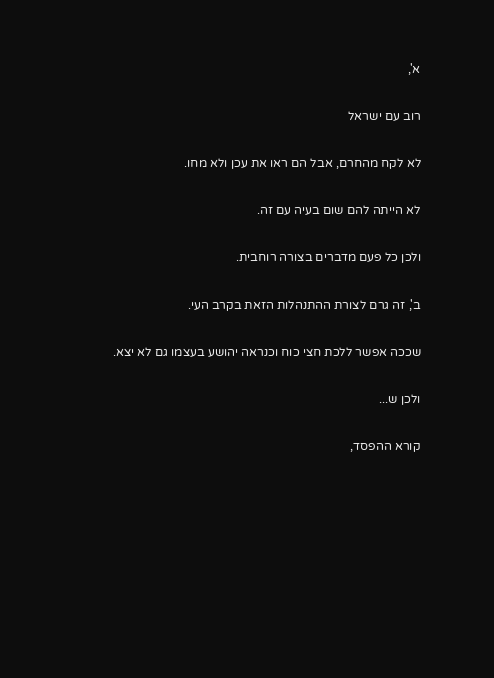א',

רוב עם ישראל

לא לקח מהחרם, אבל הם ראו את עכן ולא מחו.

לא הייתה להם שום בעיה עם זה.

ולכן כל פעם מדברים בצורה רוחבית.

ב', זה גרם לצורת ההתנהלות הזאת בקרב העי.

שככה אפשר ללכת חצי כוח וכנראה יהושע בעצמו גם לא יצא.

ולכן ש...

קורא ההפסד,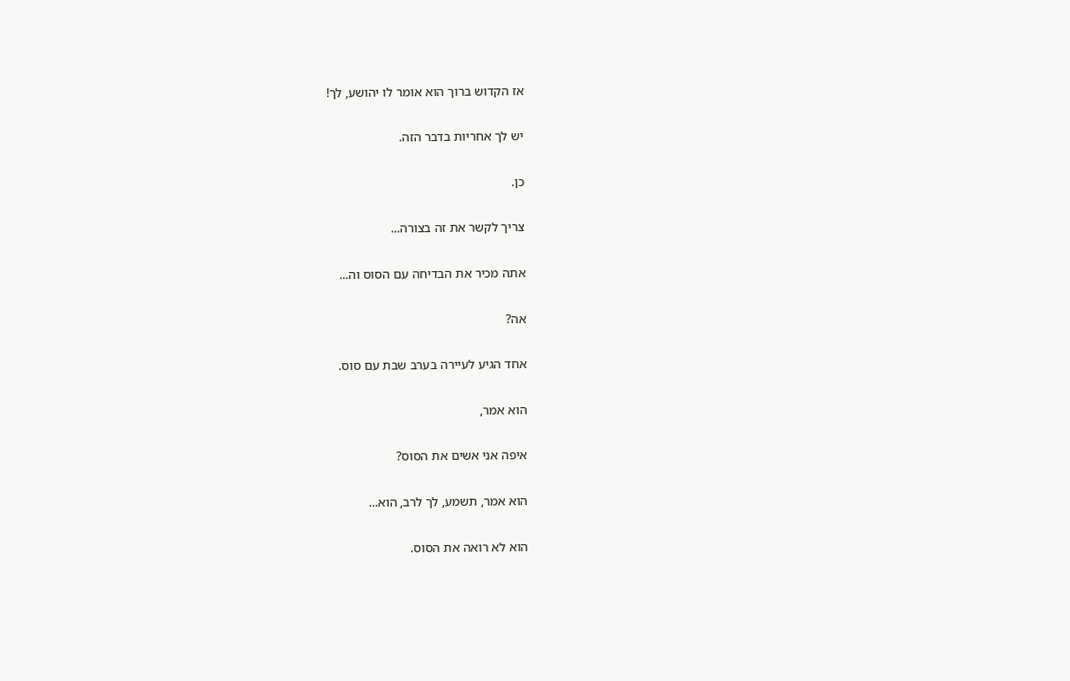אז הקדוש ברוך הוא אומר לו יהושע, לך!

יש לך אחריות בדבר הזה.

כן.

צריך לקשר את זה בצורה...

אתה מכיר את הבדיחה עם הסוס וה...

אה?

אחד הגיע לעיירה בערב שבת עם סוס.

הוא אמר,

איפה אני אשים את הסוס?

הוא אמר, תשמע, לך לרב, הוא...

הוא לא רואה את הסוס.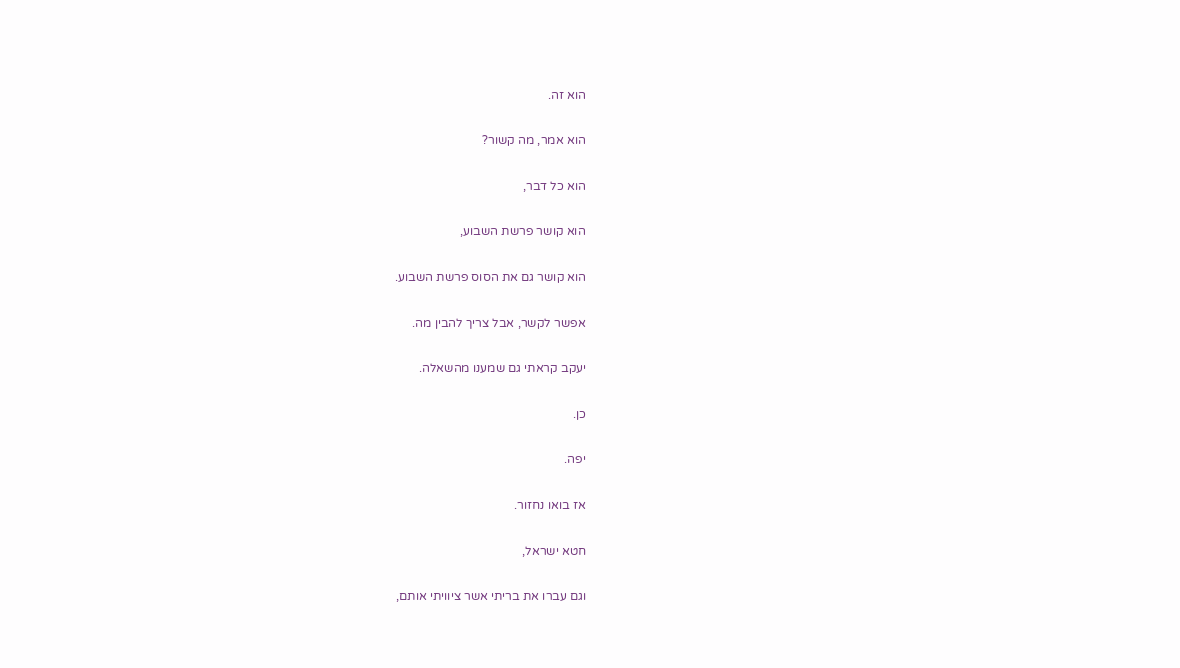הוא זה.

הוא אמר, מה קשור?

הוא כל דבר,

הוא קושר פרשת השבוע,

הוא קושר גם את הסוס פרשת השבוע.

אפשר לקשר, אבל צריך להבין מה.

יעקב קראתי גם שמענו מהשאלה.

כן.

יפה.

אז בואו נחזור.

חטא ישראל,

וגם עברו את בריתי אשר ציוויתי אותם,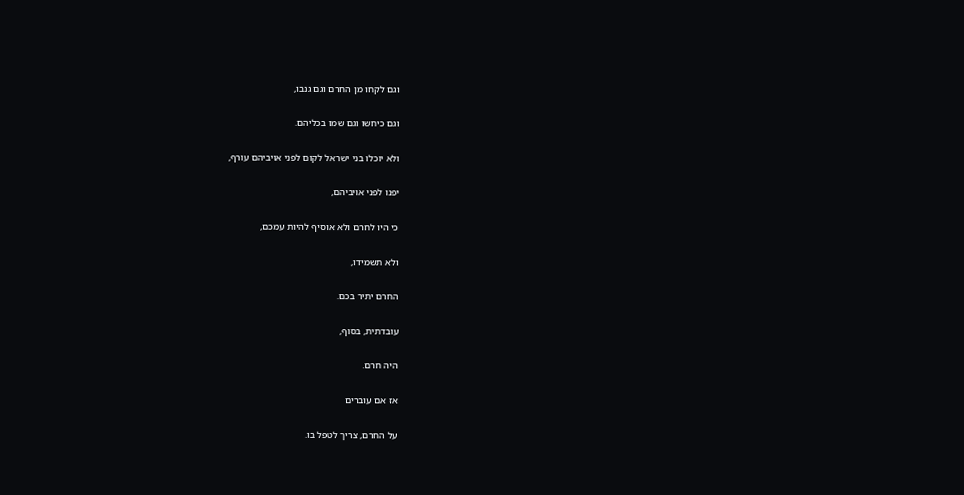וגם לקחו מן החרם וגם גנבו,

וגם כיחשו וגם שמו בכליהם.

ולא יוכלו בני ישראל לקום לפני אויביהם עורף,

יפנו לפני אויביהם,

כי היו לחרם ולא אוסיף להיות עמכם,

ולא תשמידו,

החרם יתיר בכם.

עובדתית, בסוף,

היה חרם.

אז אם עוברים

על החרם, צריך לטפל בו.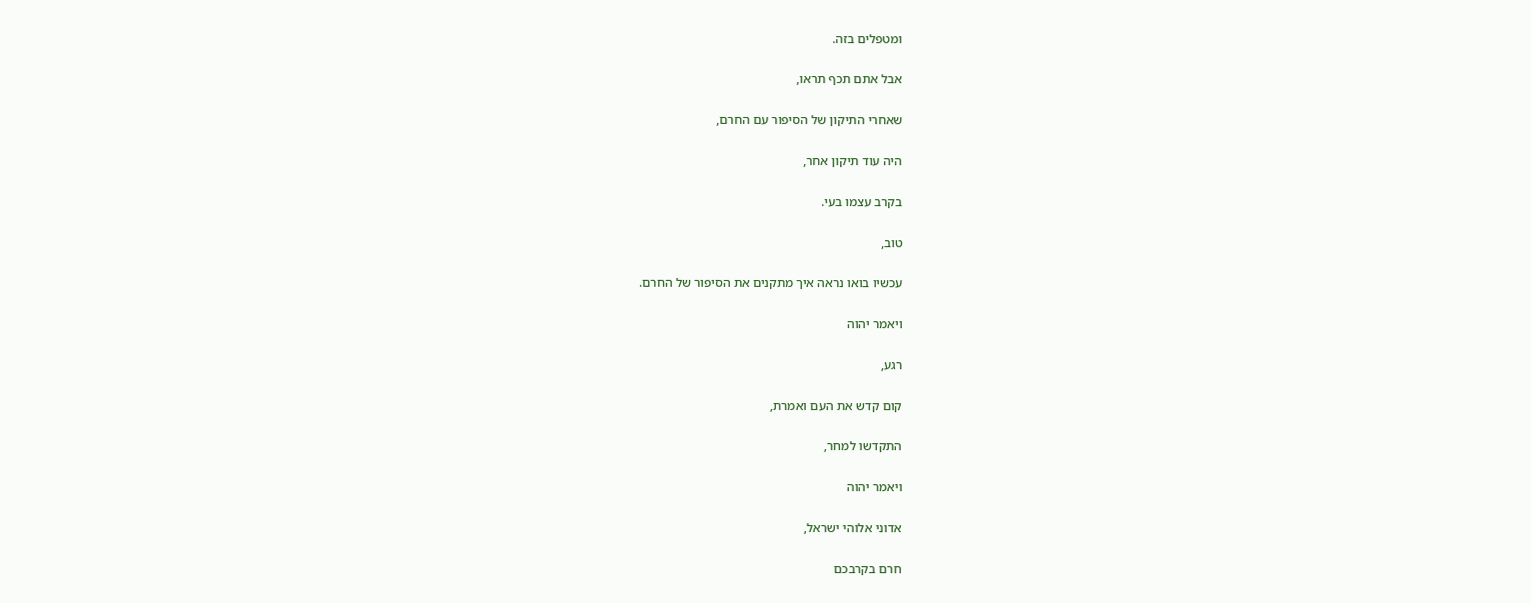ומטפלים בזה.

אבל אתם תכף תראו,

שאחרי התיקון של הסיפור עם החרם,

היה עוד תיקון אחר,

בקרב עצמו בעי.

טוב,

עכשיו בואו נראה איך מתקנים את הסיפור של החרם.

ויאמר יהוה

רגע,

קום קדש את העם ואמרת,

התקדשו למחר,

ויאמר יהוה

אדוני אלוהי ישראל,

חרם בקרבכם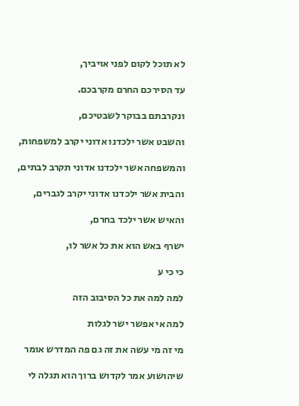לא תוכל לקום לפני אויביך,

עד הסירכם החרם מקרבכם.

ונקרבתם בבוקר לשבטיכם,

והשבט אשר ילכדנו אדוני יקרב למשפחות,

והמשפחה אשר ילכדנו אדוני תקרב לבתים,

והבית אשר ילכדנו אדוני יקרב לגברים,

והאיש אשר ילכד בחרם,

ישרף באש הוא את כל אשר לו,

כי כי ע

למה למה את כל הסיבוב הזה

למה אי אפשר ישר לגלות

מי זה מי עשה את זה גם פה המדרש אומר

שיהושוע אמר לקדוש ברוך הוא תגלה לי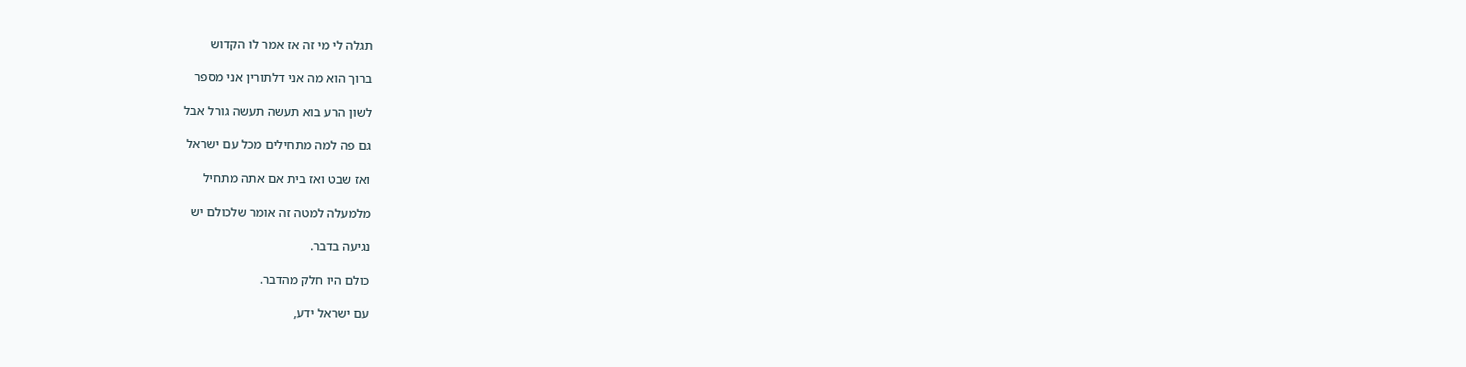תגלה לי מי זה אז אמר לו הקדוש

ברוך הוא מה אני דלתורין אני מספר

לשון הרע בוא תעשה תעשה גורל אבל

גם פה למה מתחילים מכל עם ישראל

ואז שבט ואז בית אם אתה מתחיל

מלמעלה למטה זה אומר שלכולם יש

נגיעה בדבר.

כולם היו חלק מהדבר.

עם ישראל ידע,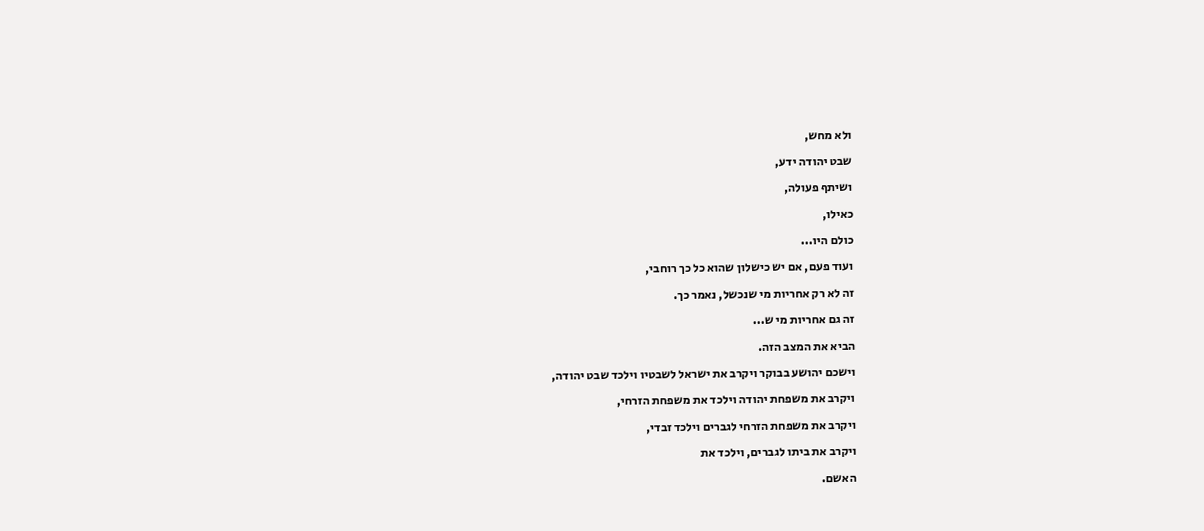ולא מחש,

שבט יהודה ידע,

ושיתף פעולה,

כאילו,

כולם היו...

ועוד פעם, אם יש כישלון שהוא כל כך רוחבי,

זה לא רק אחריות מי שנכשל, נאמר כך.

זה גם אחריות מי ש...

הביא את המצב הזה.

וישכם יהושע בבוקר ויקרב את ישראל לשבטיו וילכד שבט יהודה,

ויקרב את משפחת יהודה וילכד את משפחת הזרחי,

ויקרב את משפחת הזרחי לגברים וילכד זבדי,

ויקרב את ביתו לגברים, וילכד את

האשם.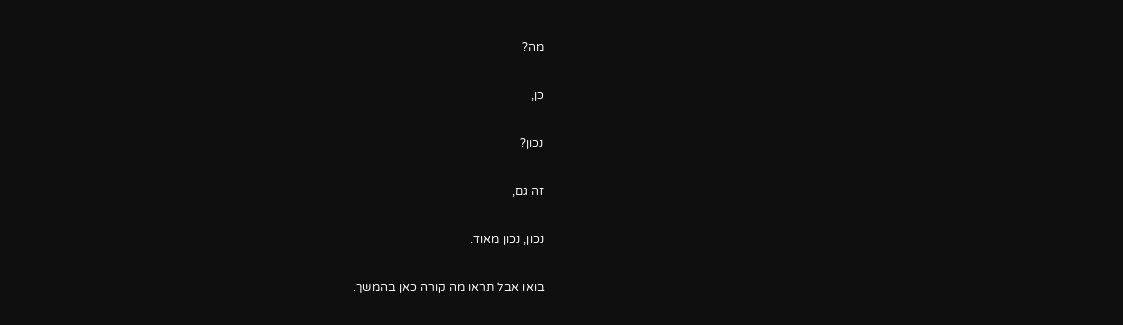מה?

כן,

נכון?

זה גם,

נכון, נכון מאוד.

בואו אבל תראו מה קורה כאן בהמשך.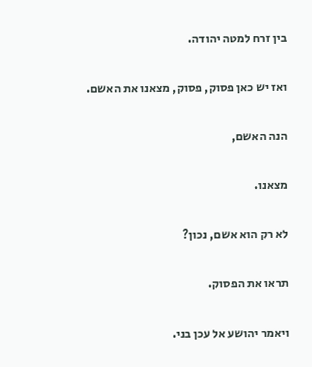בין זרח למטה יהודה.

ואז יש כאן פסוק, פסוק, מצאנו את האשם.

הנה האשם,

מצאנו.

לא רק הוא אשם, נכון?

תראו את הפסוק.

ויאמר יהושע אל עכן בני.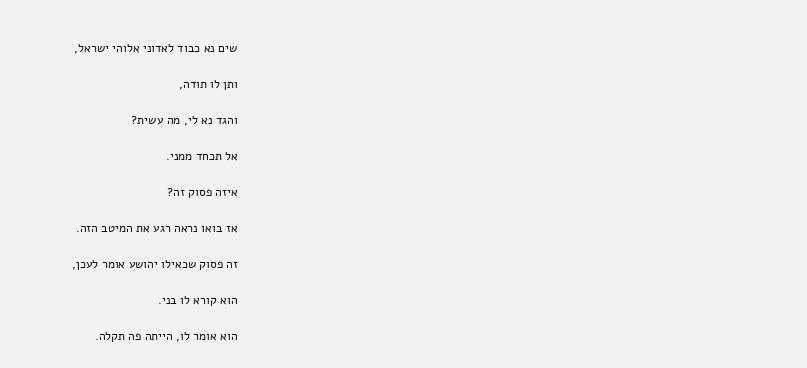שים נא כבוד לאדוני אלוהי ישראל,

ותן לו תודה,

והגד נא לי, מה עשית?

אל תכחד ממני.

איזה פסוק זה?

אז בואו נראה רגע את המיטב הזה.

זה פסוק שכאילו יהושע אומר לעכן,

הוא קורא לו בני.

הוא אומר לו, הייתה פה תקלה.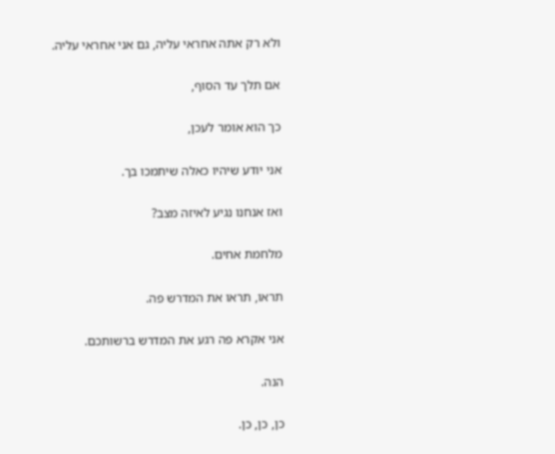ולא רק אתה אחראי עליה, גם אני אחראי עליה.

אם תלך עד הסוף,

כך הוא אומר לעכן,

אני יודע שיהיו כאלה שיתמכו בך.

ואז אנחנו נגיע לאיזה מצב?

מלחמת אחים.

תראו, תראו את המדרש פה.

אני אקרא פה רגע את המדרש ברשותכם.

הנה.

כן, כן, כן.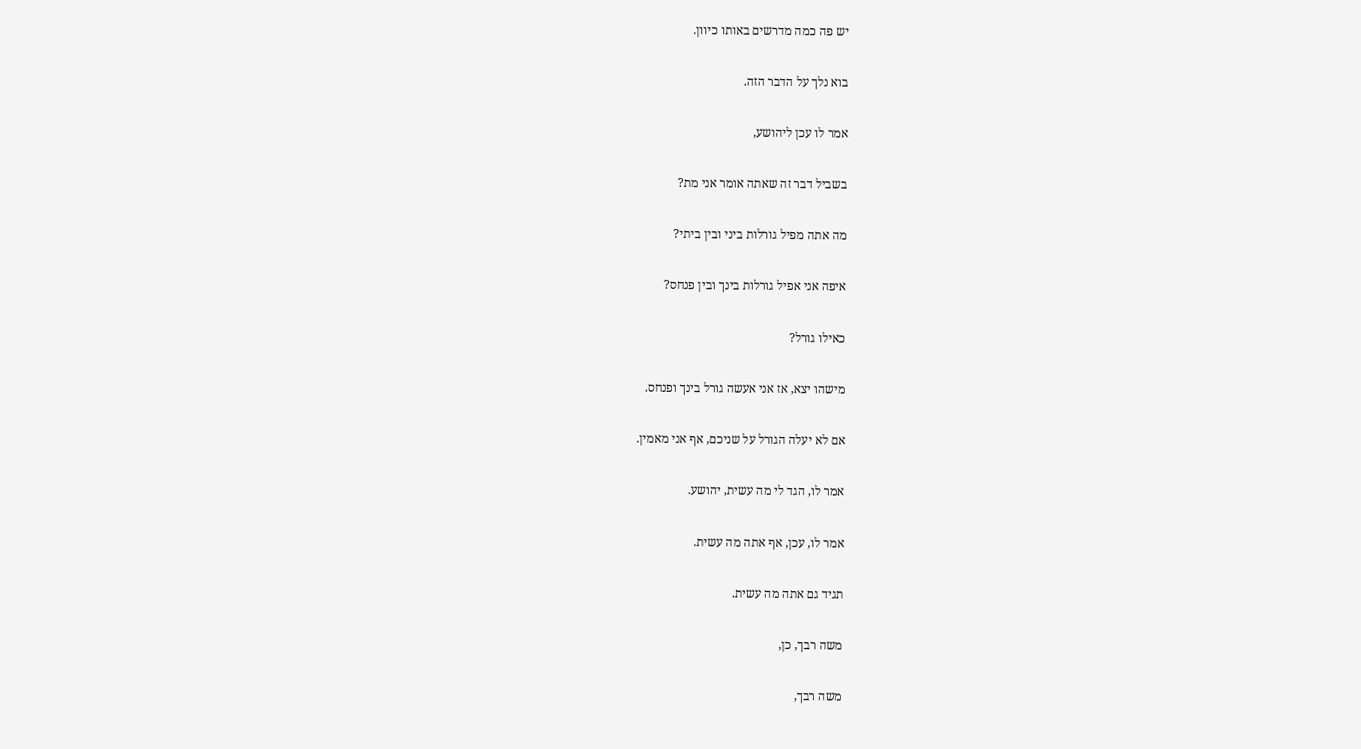יש פה כמה מדרשים באותו כיוון.

בוא נלך על הדבר הזה.

אמר לו עכן ליהושע,

בשביל דבר זה שאתה אומר אני מת?

מה אתה מפיל גורלות ביני ובין ביתי?

איפה אני אפיל גורלות בינך ובין פנחס?

כאילו גורל?

מישהו יצא, אז אני אעשה גורל בינך ופנחס.

אם לא יעלה הגורל על שניכם, אף אני מאמין.

אמר לו, הגד לי מה עשית, יהושע.

אמר לו, עכן, אף אתה מה עשית.

תגיד גם אתה מה עשית.

משה רבך, כן,

משה רבך,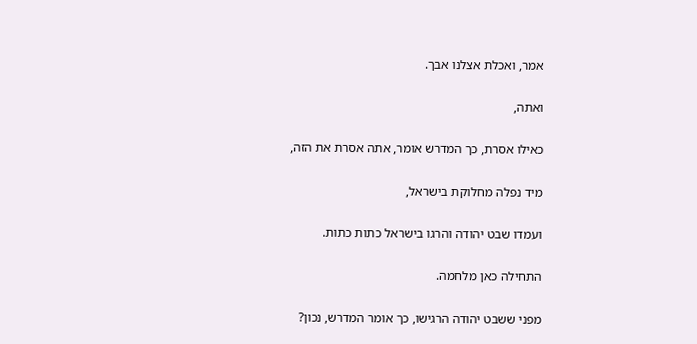אמר, ואכלת אצלנו אבך.

ואתה,

כאילו אסרת, כך המדרש אומר, אתה אסרת את הזה,

מיד נפלה מחלוקת בישראל,

ועמדו שבט יהודה והרגו בישראל כתות כתות.

התחילה כאן מלחמה.

מפני ששבט יהודה הרגישו, כך אומר המדרש, נכון?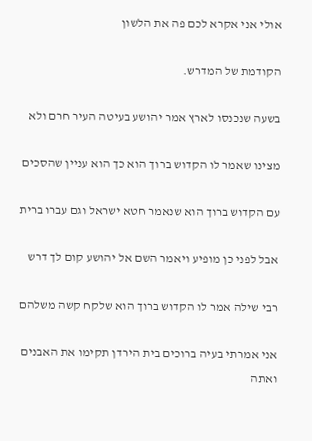אולי אני אקרא לכם פה את הלשון

הקודמת של המדרש.

בשעה שנכנסו לארץ אמר יהושע בעיטה העיר חרם ולא

מצינו שאמר לו הקדוש ברוך הוא כך הוא עניין שהסכים

עם הקדוש ברוך הוא שנאמר חטא ישראל וגם עברו ברית

אבל לפני כן מופיע ויאמר השם אל יהושע קום לך דרש

רבי שילה אמר לו הקדוש ברוך הוא שלקח קשה משלהם

אני אמרתי בעיה ברוכים בית הירדן תקימו את האבנים ואתה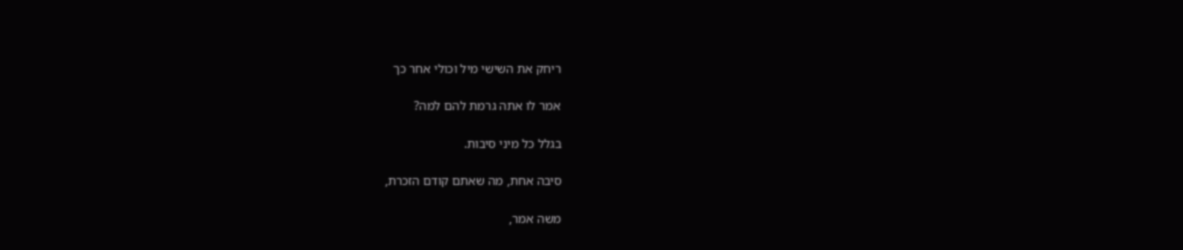ריחק את השישי מיל וכולי אחר כך

אמר לו אתה גרמת להם למה?

בגלל כל מיני סיבות.

סיבה אחת, מה שאתם קודם הזכרת,

משה אמר,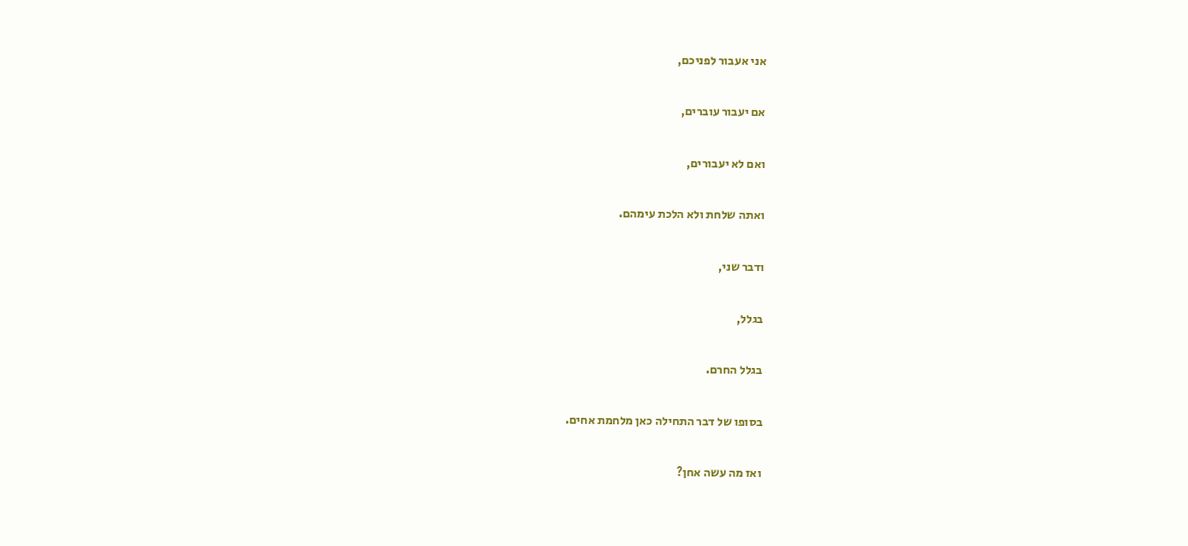אני אעבור לפניכם,

אם יעבור עוברים,

ואם לא יעבורים,

ואתה שלחת ולא הלכת עימהם.

ודבר שני,

בגלל,

בגלל החרם.

בסופו של דבר התחילה כאן מלחמת אחים.

ואז מה עשה אחן?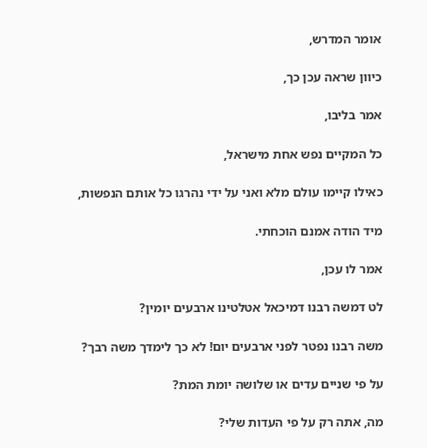אומר המדרש,

כיוון שראה עכן כך,

אמר בליבו,

כל המקיים נפש אחת מישראל,

כאילו קיימו עולם מלא ואני על ידי נהרגו כל אותם הנפשות,

מיד הודה אמנם הוכחתי.

אמר לו עכן,

לט דמשה רבנו דמיכאל אטלטינו ארבעים יומין?

משה רבנו נפטר לפני ארבעים יום! לא כך לימדך משה רבך?

על פי שניים עדים או שלושה יומת המת?

מה, אתה רק על פי העדות שלי?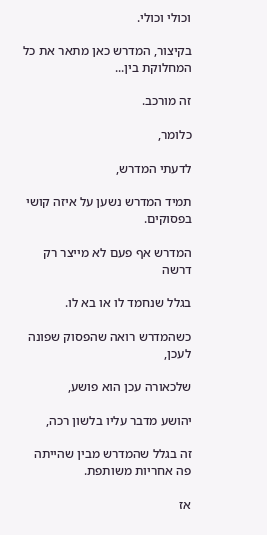וכולי וכולי.

בקיצור, המדרש כאן מתאר את כל המחלוקת בין...

זה מורכב.

כלומר,

לדעתי המדרש,

תמיד המדרש נשען על איזה קושי בפסוקים.

המדרש אף פעם לא מייצר רק דרשה

בגלל שנחמד לו או בא לו.

כשהמדרש רואה שהפסוק שפונה לעכן,

שלכאורה עכן הוא פושע,

יהושע מדבר עליו בלשון רכה,

זה בגלל שהמדרש מבין שהייתה פה אחריות משותפת.

אז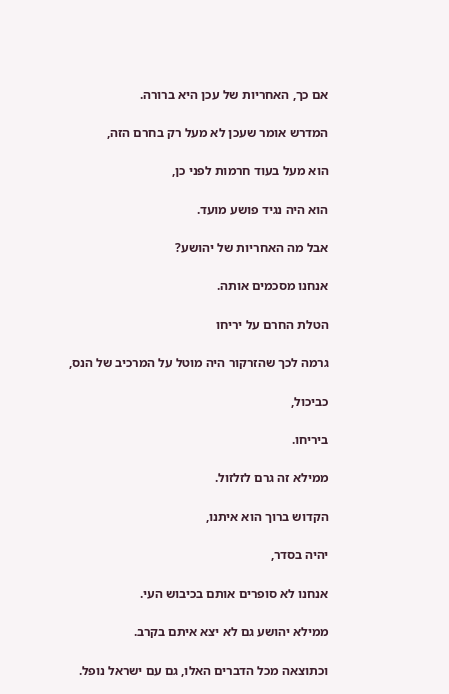אם כך, האחריות של עכן היא ברורה.

המדרש אומר שעכן לא מעל רק בחרם הזה,

הוא מעל בעוד חרמות לפני כן,

הוא היה נגיד פושע מועד.

אבל מה האחריות של יהושע?

אנחנו מסכמים אותה.

הטלת החרם על יריחו

גרמה לכך שהזרקור היה מוטל על המרכיב של הנס,

כביכול,

ביריחו.

ממילא זה גרם לזלזול.

הקדוש ברוך הוא איתנו,

יהיה בסדר,

אנחנו לא סופרים אותם בכיבוש העי.

ממילא יהושע גם לא יצא איתם בקרב.

וכתוצאה מכל הדברים האלו, גם עם ישראל נופל.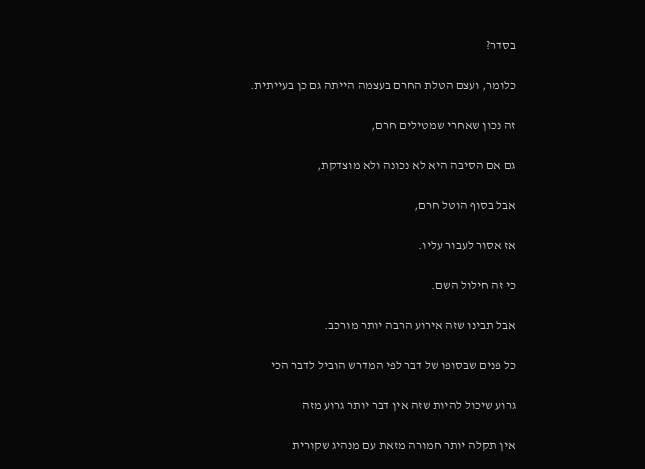בסדר?

כלומר, ועצם הטלת החרם בעצמה הייתה גם כן בעייתית.

זה נכון שאחרי שמטילים חרם,

גם אם הסיבה היא לא נכונה ולא מוצדקת,

אבל בסוף הוטל חרם,

אז אסור לעבור עליו.

כי זה חילול השם.

אבל תבינו שזה אירוע הרבה יותר מורכב.

כל פנים שבסופו של דבר לפי המדרש הוביל לדבר הכי

גרוע שיכול להיות שזה אין דבר יותר גרוע מזה

אין תקלה יותר חמורה מזאת עם מנהיג שקורית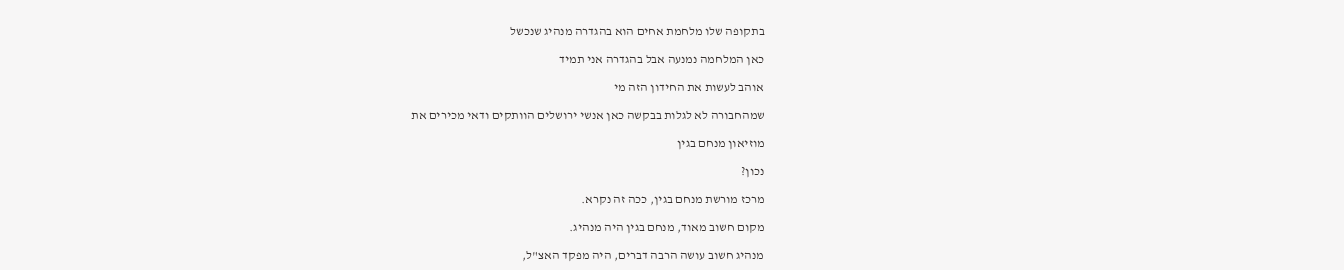בתקופה שלו מלחמת אחים הוא בהגדרה מנהיג שנכשל

כאן המלחמה נמנעה אבל בהגדרה אני תמיד

אוהב לעשות את החידון הזה מי

שמהחבורה לא לגלות בבקשה כאן אנשי ירושלים הוותקים ודאי מכירים את

מוזיאון מנחם בגין

נכון?

מרכז מורשת מנחם בגין, ככה זה נקרא.

מקום חשוב מאוד, מנחם בגין היה מנהיג.

מנהיג חשוב עושה הרבה דברים, היה מפקד האצ"ל,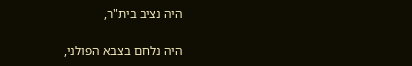היה נציב בית"ר,

היה נלחם בצבא הפולני,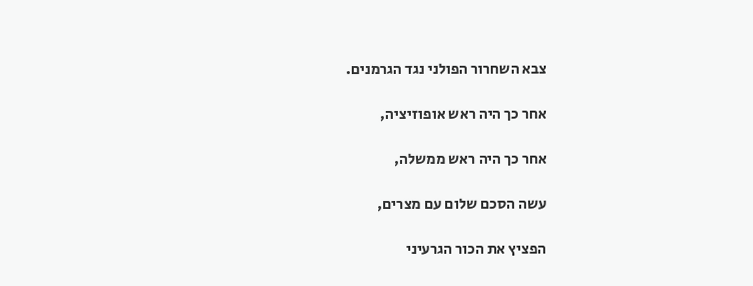צבא השחרור הפולני נגד הגרמנים.

אחר כך היה ראש אופוזיציה,

אחר כך היה ראש ממשלה,

עשה הסכם שלום עם מצרים,

הפציץ את הכור הגרעיני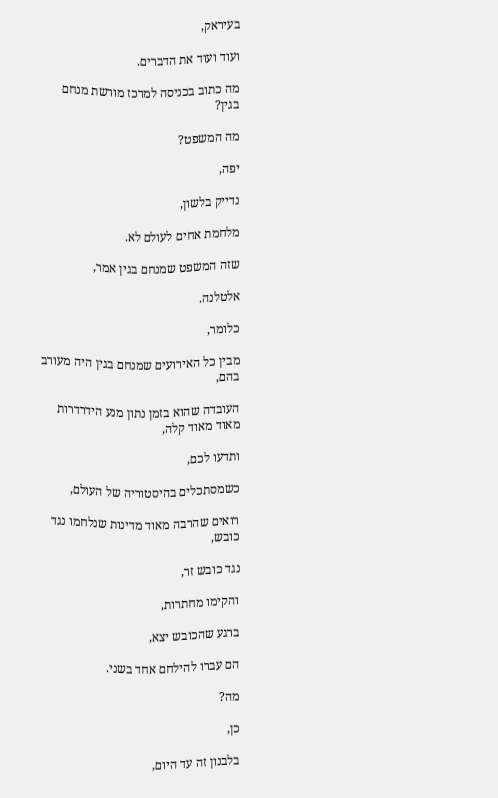בעיראק,

ועוד ועוד את הדברים.

מה כתוב בכניסה למרכז מורשת מנחם בגין?

מה המשפט?

יפה,

נדייק בלשון,

מלחמת אחים לעולם לא.

שזה המשפט שמנחם בגין אמר,

אלטלנה.

כלומר,

מבין כל האירועים שמנחם בגין היה מעורב בהם,

העובדה שהוא בזמן נתון מנע הידרדרות מאוד מאוד קלה,

ותדעו לכם,

כשמסתכלים בהיסטוריה של העולם,

רואים שהרבה מאוד מדינות שנלחמו נגד כובש,

נגד כובש זר,

והקימו מחתרות,

ברגע שהכובש יצא,

הם עברו להילחם אחד בשני.

מה?

כן,

בלבנון זה עד היום,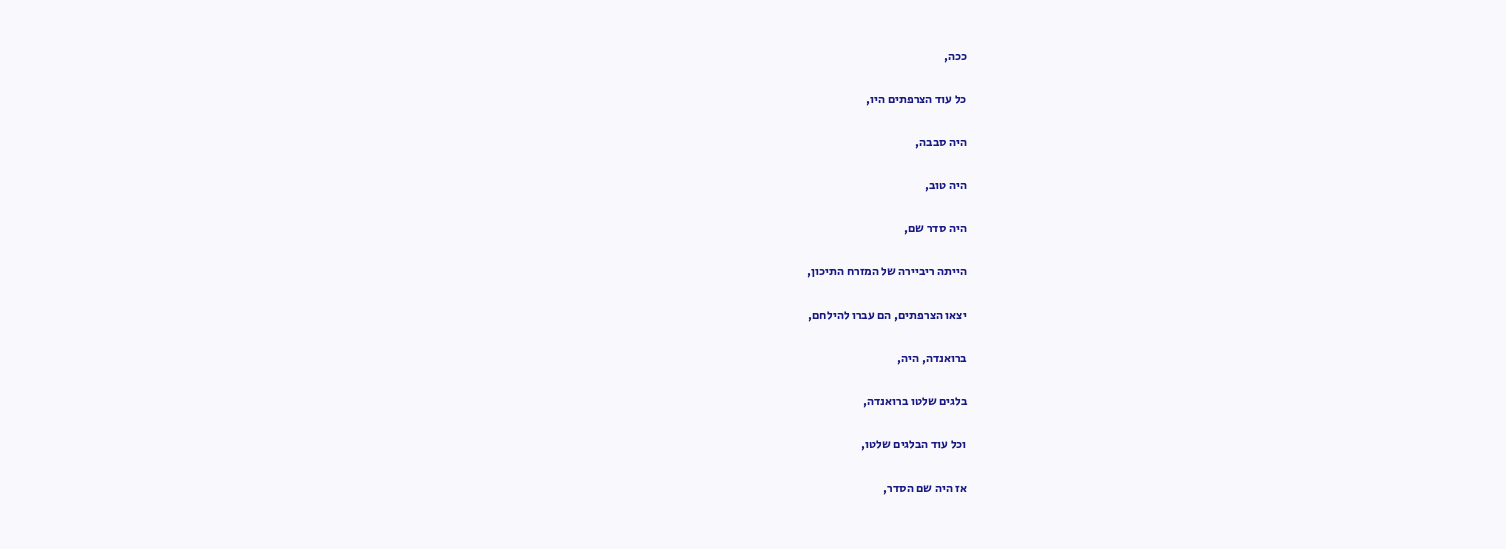ככה,

כל עוד הצרפתים היו,

היה סבבה,

היה טוב,

היה סדר שם,

הייתה ריביירה של המזרח התיכון,

יצאו הצרפתים, הם עברו להילחם,

ברואנדה, היה,

בלגים שלטו ברואנדה,

וכל עוד הבלגים שלטו,

אז היה שם הסדר,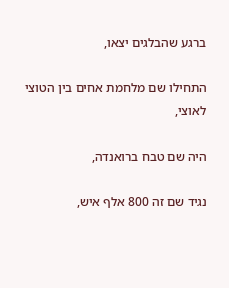ברגע שהבלגים יצאו,

התחילו שם מלחמת אחים בין הטוצי לאוצי,

היה שם טבח ברואנדה,

נגיד שם זה 800 אלף איש,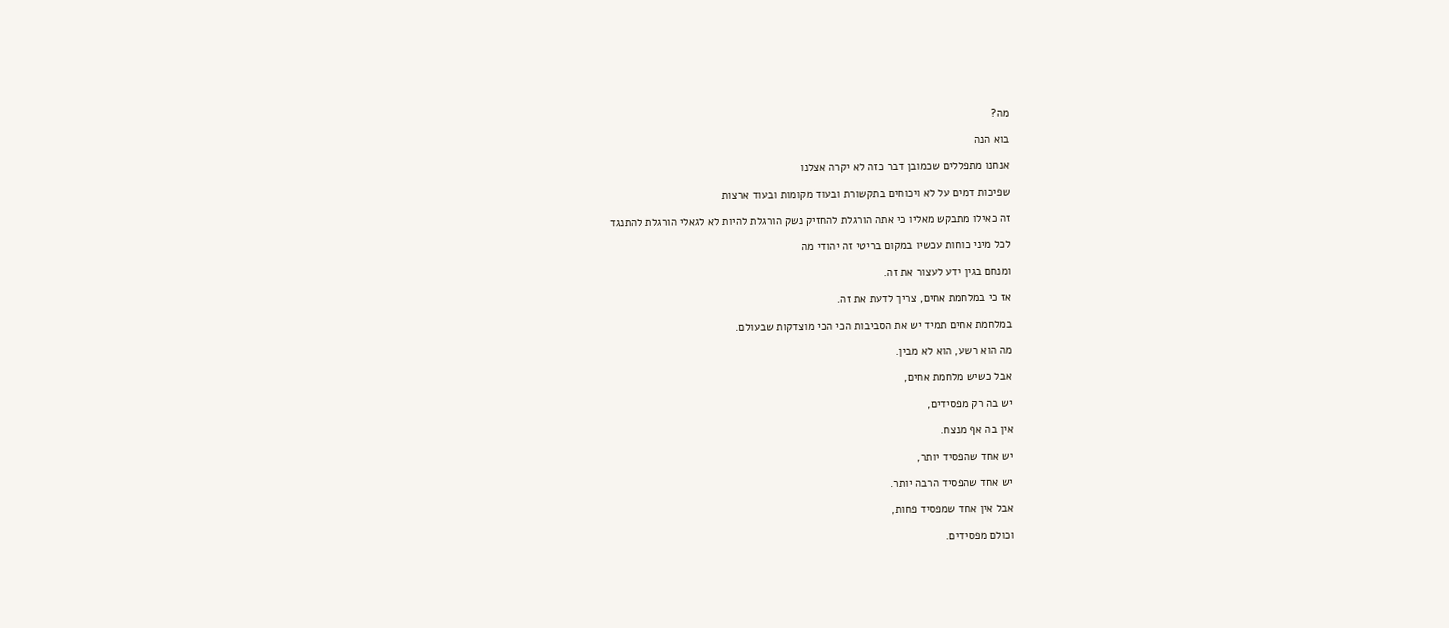מה?

בוא הנה

אנחנו מתפללים שכמובן דבר כזה לא יקרה אצלנו

שפיכות דמים על לא ויכוחים בתקשורת ובעוד מקומות ובעוד ארצות

זה כאילו מתבקש מאליו כי אתה הורגלת להחזיק נשק הורגלת להיות לא לגאלי הורגלת להתנגד

לכל מיני כוחות עכשיו במקום בריטי זה יהודי מה

ומנחם בגין ידע לעצור את זה.

אז כי במלחמת אחים, צריך לדעת את זה.

במלחמת אחים תמיד יש את הסביבות הכי הכי מוצדקות שבעולם.

מה הוא רשע, הוא לא מבין.

אבל כשיש מלחמת אחים,

יש בה רק מפסידים,

אין בה אף מנצח.

יש אחד שהפסיד יותר,

יש אחד שהפסיד הרבה יותר.

אבל אין אחד שמפסיד פחות,

וכולם מפסידים.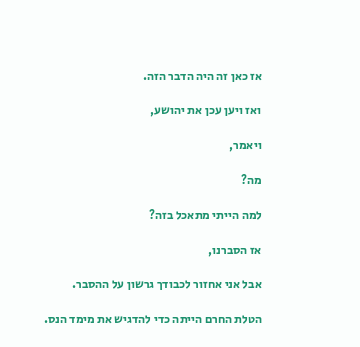אז כאן זה היה הדבר הזה.

ואז ויען עכן את יהושע,

ויאמר,

מה?

למה הייתי מתאכל בזה?

אז הסברנו,

אבל אני אחזור לכבודך גרשון על ההסבר.

הטלת החרם הייתה כדי להדגיש את מימד הנס.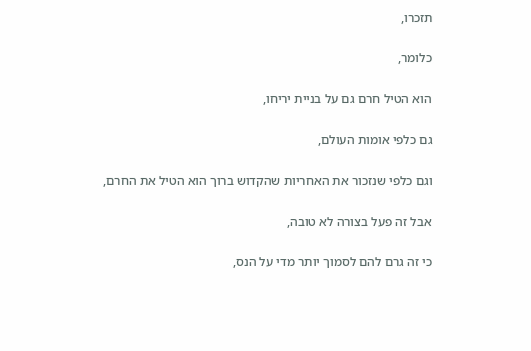תזכרו,

כלומר,

הוא הטיל חרם גם על בניית יריחו,

גם כלפי אומות העולם,

וגם כלפי שנזכור את האחריות שהקדוש ברוך הוא הטיל את החרם,

אבל זה פעל בצורה לא טובה,

כי זה גרם להם לסמוך יותר מדי על הנס,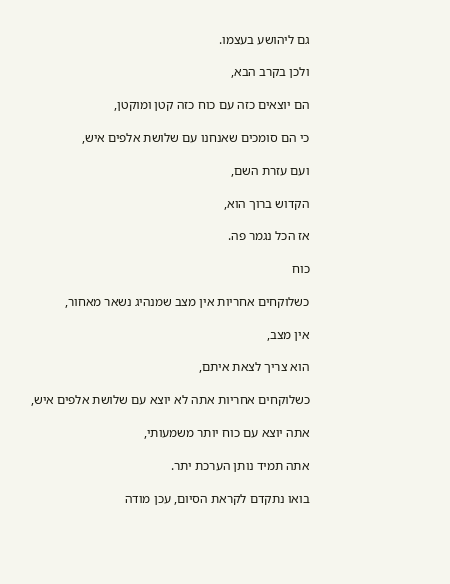גם ליהושע בעצמו.

ולכן בקרב הבא,

הם יוצאים כזה עם כוח כזה קטן ומוקטן,

כי הם סומכים שאנחנו עם שלושת אלפים איש,

ועם עזרת השם,

הקדוש ברוך הוא,

אז הכל נגמר פה.

כוח

כשלוקחים אחריות אין מצב שמנהיג נשאר מאחור,

אין מצב,

הוא צריך לצאת איתם,

כשלוקחים אחריות אתה לא יוצא עם שלושת אלפים איש,

אתה יוצא עם כוח יותר משמעותי,

אתה תמיד נותן הערכת יתר.

בואו נתקדם לקראת הסיום, עכן מודה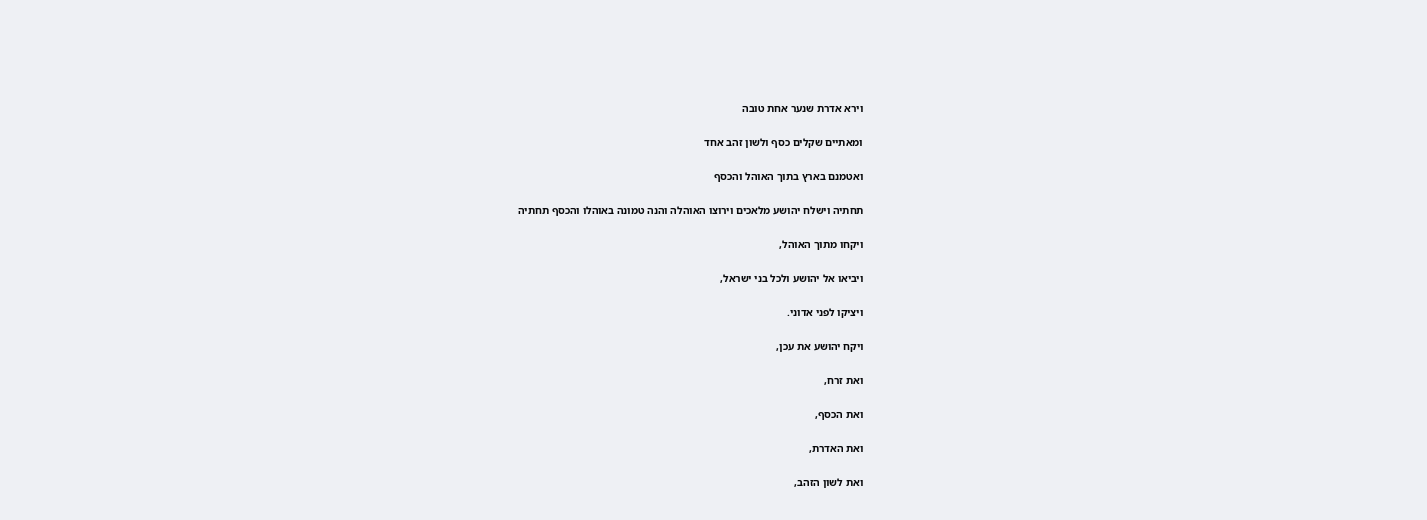וירא אדרת שנער אחת טובה

ומאתיים שקלים כסף ולשון זהב אחד

ואטמנם בארץ בתוך האוהל והכסף

תחתיה וישלח יהושע מלאכים וירוצו האוהלה והנה טמונה באוהלו והכסף תחתיה

ויקחו מתוך האוהל,

ויביאו אל יהושע ולכל בני ישראל,

ויציקו לפני אדוני.

ויקח יהושע את עכן,

ואת זרח,

ואת הכסף,

ואת האדרת,

ואת לשון הזהב,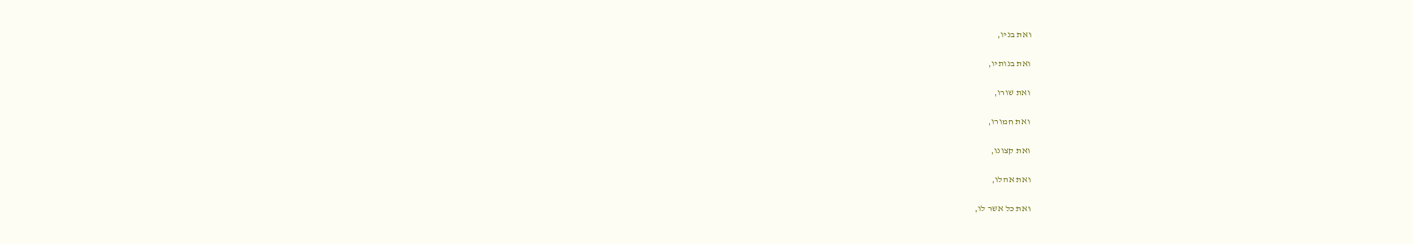ואת בניו,

ואת בנותיו,

ואת שורו,

ואת חמורו,

ואת קצונו,

ואת אהלו,

ואת כל אשר לו,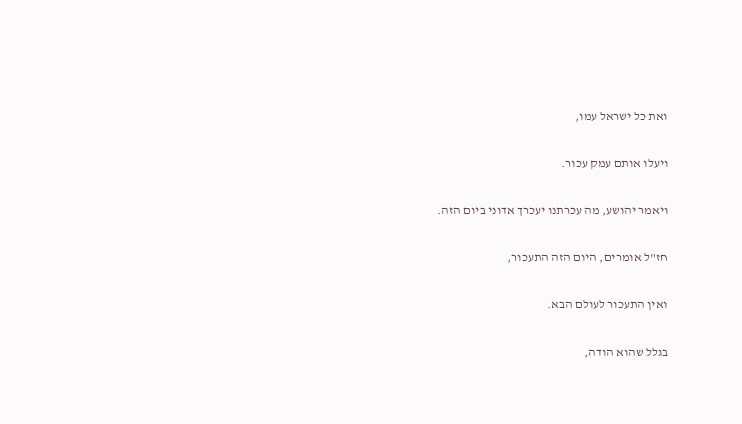ואת כל ישראל עמו,

ויעלו אותם עמק עכור.

ויאמר יהושע, מה עכרתנו יעכרך אדוני ביום הזה.

חז"ל אומרים, היום הזה התעכור,

ואין התעכור לעולם הבא.

בגלל שהוא הודה,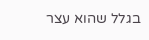בגלל שהוא עצר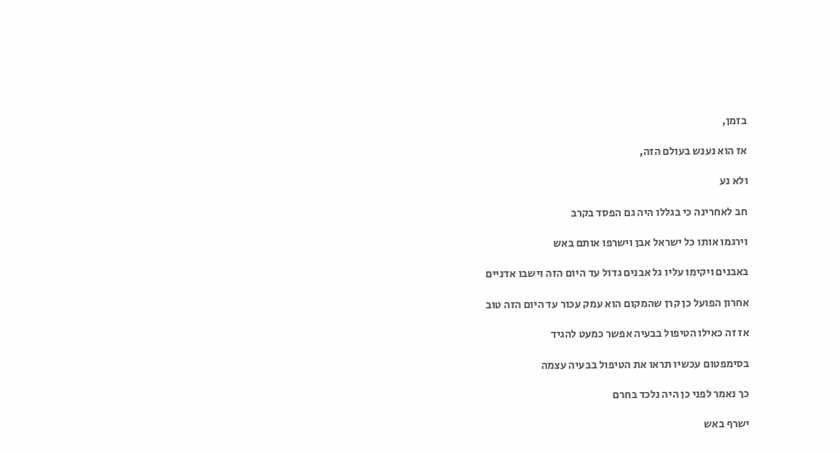בזמן,

אז הוא נענש בעולם הזה,

ולא נע

חב לאחרינה כי בגללו היה גם הפסד בקרב

וירגמו אותו כל ישראל אבן וישרפו אותם באש

באבנים ויקימו עליו גל אבנים גדול עד היום הזה וישבו אדניים

אחרון הפועל כן קרן שהמקום הוא עמק עכור עד היום הזה טוב

אז זה כאילו הטיפול בבעיה אפשר כמעט להגיד

בסימפטום עכשיו תראו את הטיפול בבעיה עצמה

כך נאמר לפני כן היה נלכד בחרם

ישרף באש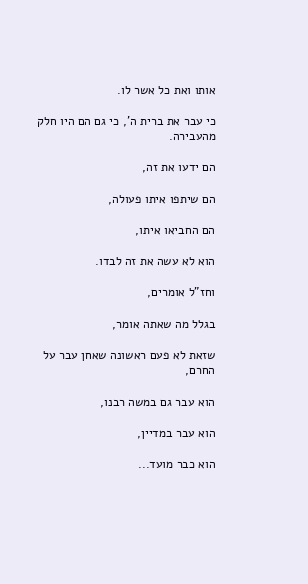אותו ואת כל אשר לו.

כי עבר את ברית ה', כי גם הם היו חלק מהעבירה.

הם ידעו את זה,

הם שיתפו איתו פעולה,

הם החביאו איתו,

הוא לא עשה את זה לבדו.

וחז"ל אומרים,

בגלל מה שאתה אומר,

שזאת לא פעם ראשונה שאחן עבר על החרם,

הוא עבר גם במשה רבנו,

הוא עבר במדיין,

הוא כבר מועד...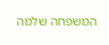המשפחה שלמה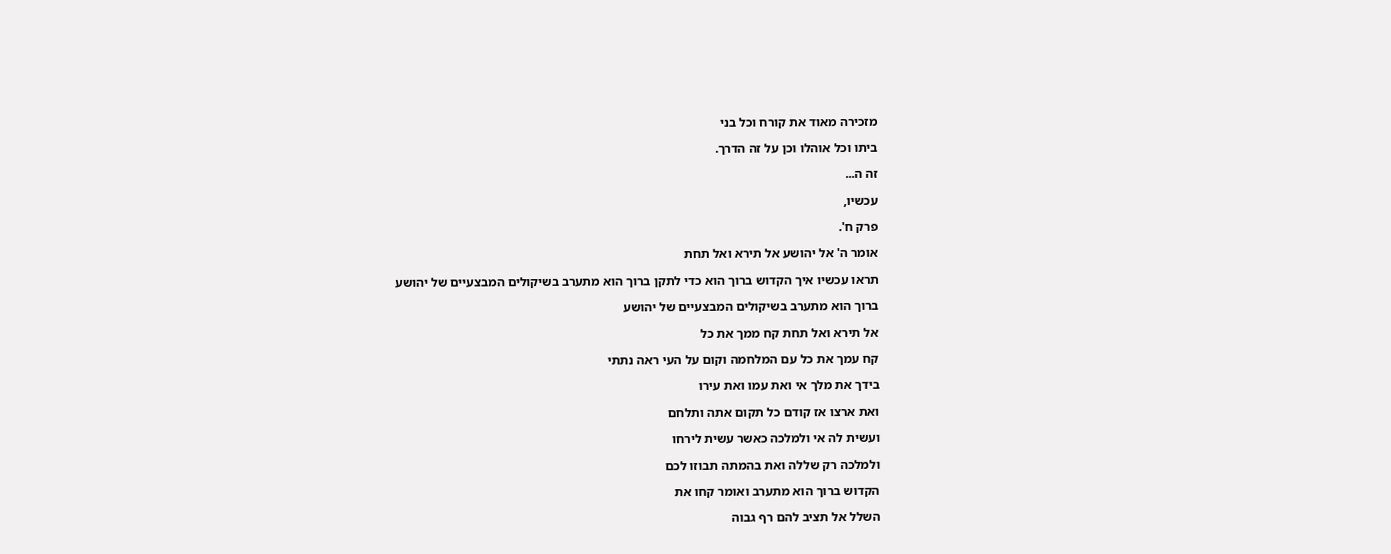מזכירה מאוד את קורח וכל בני

ביתו וכל אוהלו וכן על זה הדרך.

זה ה...

עכשיו,

פרק ח'.

אומר ה' אל יהושע אל תירא ואל תחת

תראו עכשיו איך הקדוש ברוך הוא כדי לתקן ברוך הוא מתערב בשיקולים המבצעיים של יהושע

ברוך הוא מתערב בשיקולים המבצעיים של יהושע

אל תירא ואל תחת קח ממך את כל

קח עמך את כל עם המלחמה וקום על העי ראה נתתי

בידך את מלך אי ואת עמו ואת עירו

ואת ארצו אז קודם כל תקום אתה ותלחם

ועשית לה אי ולמלכה כאשר עשית לירחו

ולמלכה רק שללה ואת בהמתה תבוזו לכם

הקדוש ברוך הוא מתערב ואומר קחו את

השלל אל תציב להם רף גבוה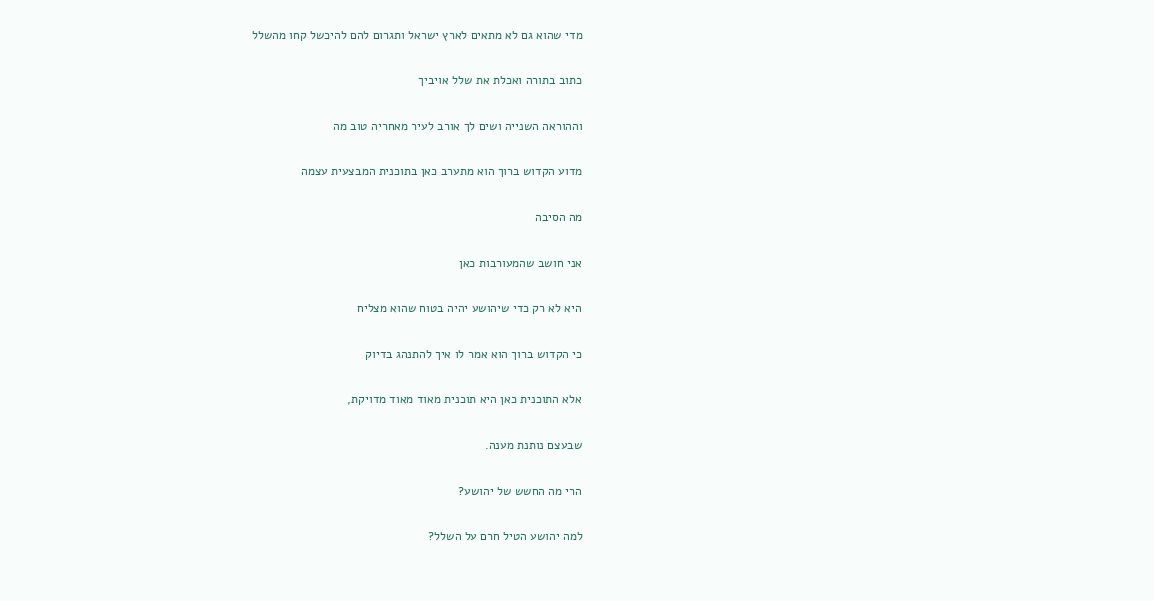מדי שהוא גם לא מתאים לארץ ישראל ותגרום להם להיכשל קחו מהשלל

כתוב בתורה ואכלת את שלל אויביך

וההוראה השנייה ושים לך אורב לעיר מאחריה טוב מה

מדוע הקדוש ברוך הוא מתערב כאן בתוכנית המבצעית עצמה

מה הסיבה

אני חושב שהמעורבות כאן

היא לא רק כדי שיהושע יהיה בטוח שהוא מצליח

כי הקדוש ברוך הוא אמר לו איך להתנהג בדיוק

אלא התוכנית כאן היא תוכנית מאוד מאוד מדויקת,

שבעצם נותנת מענה.

הרי מה החשש של יהושע?

למה יהושע הטיל חרם על השלל?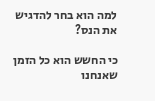למה הוא בחר להדגיש את הנס?

כי החשש הוא כל הזמן שאנחנו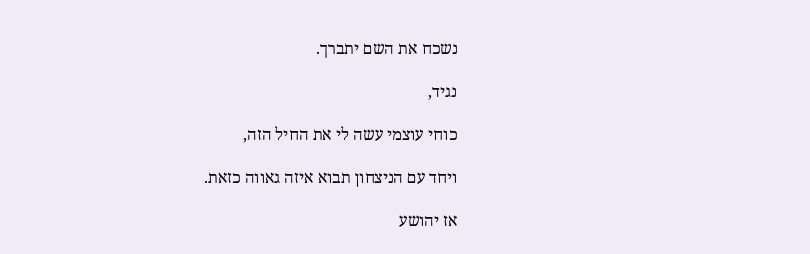נשכח את השם יתברך.

נגיד,

כוחי עוצמי עשה לי את החיל הזה,

ויחד עם הניצחון תבוא איזה גאווה כזאת.

אז יהושע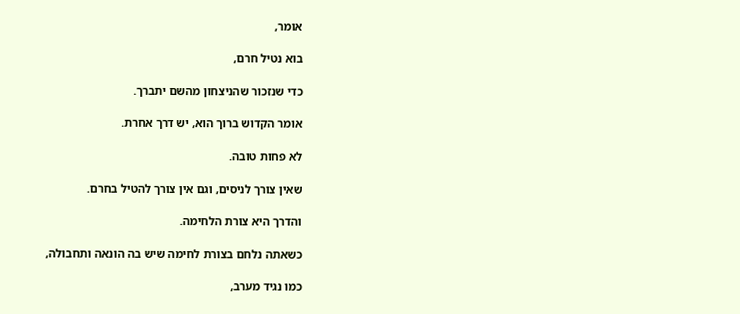אומר,

בוא נטיל חרם,

כדי שנזכור שהניצחון מהשם יתברך.

אומר הקדוש ברוך הוא, יש דרך אחרת.

לא פחות טובה.

שאין צורך לניסים, וגם אין צורך להטיל בחרם.

והדרך היא צורת הלחימה.

כשאתה נלחם בצורת לחימה שיש בה הונאה ותחבולה,

כמו נגיד מערב,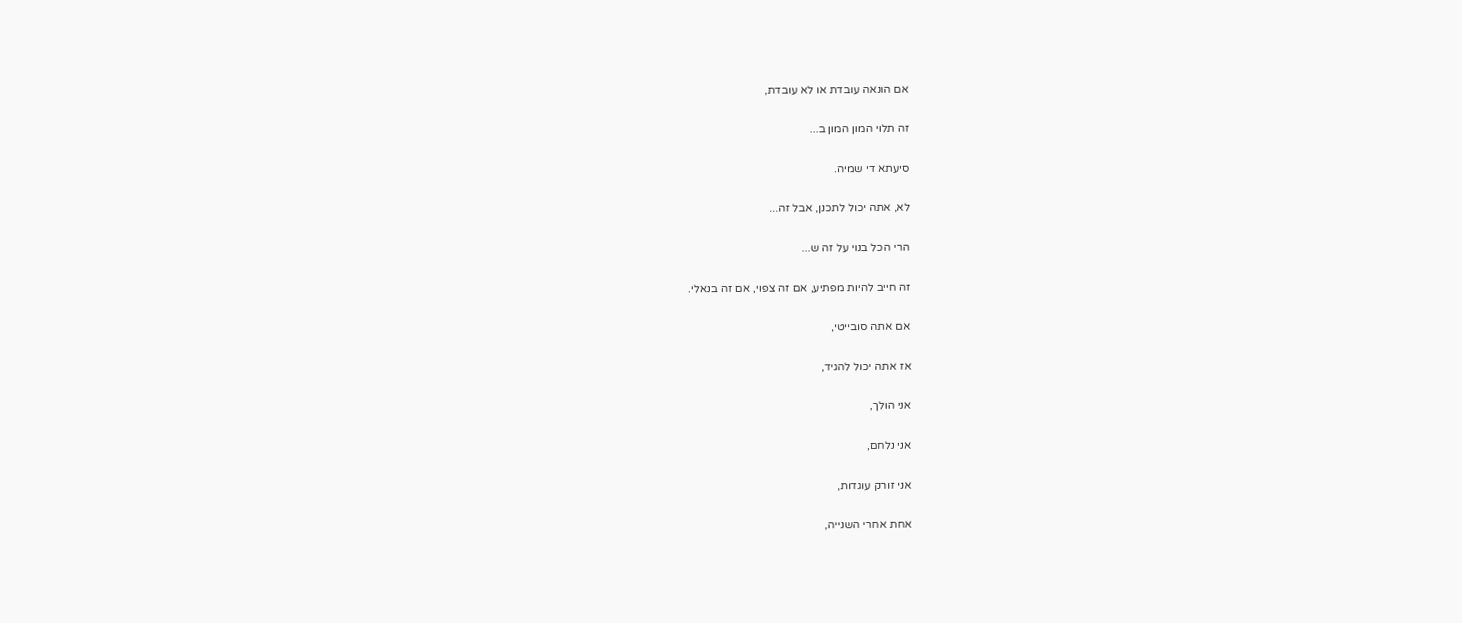אם הונאה עובדת או לא עובדת,

זה תלוי המון המון ב...

סיעתא די שמיה.

לא, אתה יכול לתכנן, אבל זה...

הרי הכל בנוי על זה ש...

זה חייב להיות מפתיע, אם זה צפוי, אם זה בנאלי.

אם אתה סובייטי,

אז אתה יכול להגיד,

אני הולך,

אני נלחם,

אני זורק עוגדות,

אחת אחרי השנייה,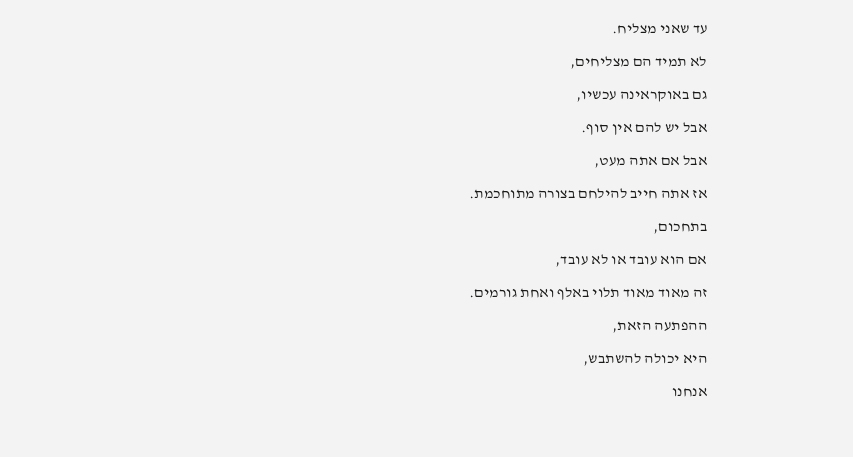עד שאני מצליח.

לא תמיד הם מצליחים,

גם באוקראינה עכשיו,

אבל יש להם אין סוף.

אבל אם אתה מעט,

אז אתה חייב להילחם בצורה מתוחכמת.

בתחכום,

אם הוא עובד או לא עובד,

זה מאוד מאוד תלוי באלף ואחת גורמים.

ההפתעה הזאת,

היא יכולה להשתבש,

אנחנו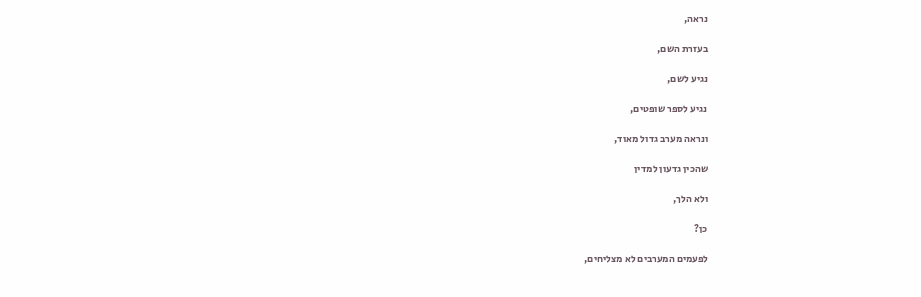נראה,

בעזרת השם,

נגיע לשם,

נגיע לספר שופטים,

ונראה מערב גדול מאוד,

שהכין גדעון למדין

ולא הלך,

כן?

לפעמים המערבים לא מצליחים,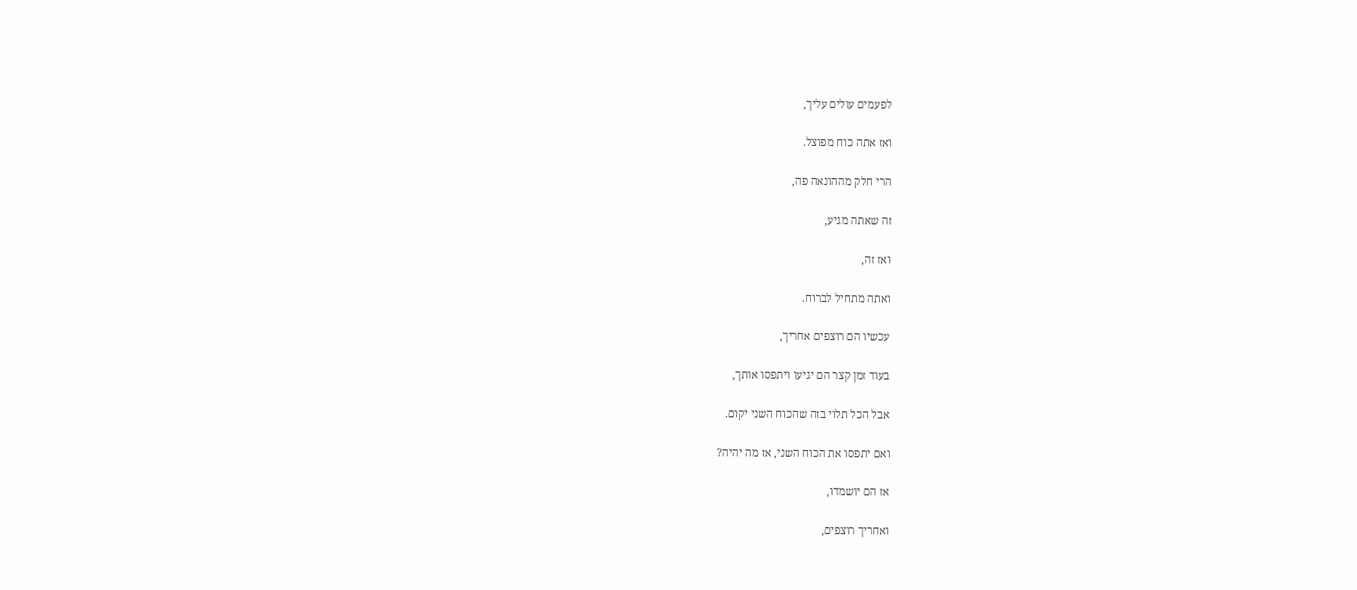לפעמים עולים עליך,

ואז אתה כוח מפוצל.

הרי חלק מההונאה פה,

זה שאתה מגיע,

ואז זה,

ואתה מתחיל לברוח.

עכשיו הם רוצפים אחריך,

בעוד זמן קצר הם יגיעו ויתפסו אותך,

אבל הכל תלוי בזה שהכוח השני יקום.

ואם יתפסו את הכוח השני, אז מה יהיה?

אז הם יושמדו,

ואחריך רוצפים,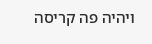ויהיה פה קריסה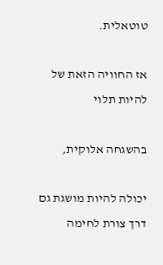טוטאלית.

אז החוויה הזאת של להיות תלוי

בהשגחה אלוקית,

יכולה להיות מושגת גם דרך צורת לחימה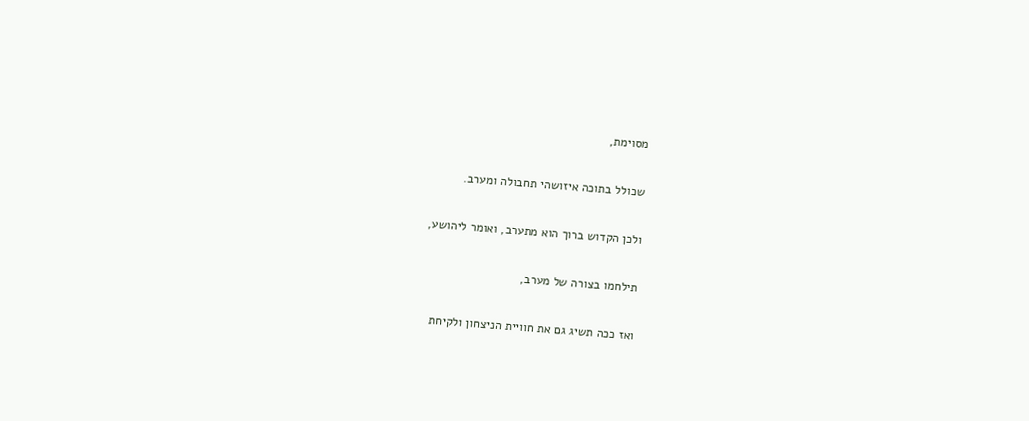מסוימת,

שכולל בתוכה איזושהי תחבולה ומערב.

ולכן הקדוש ברוך הוא מתערב, ואומר ליהושע,

תילחמו בצורה של מערב,

ואז ככה תשיג גם את חוויית הניצחון ולקיחת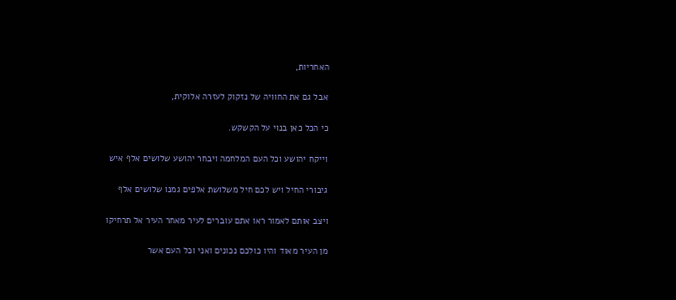האחריות,

אבל גם את החוויה של נזקוק לעזרה אלוקית,

כי הכל כאן בנוי על הקשקש.

וייקח יהושע וכל העם המלחמה ויבחר יהושע שלושים אלף איש

גיבורי החיל ויש לכם חיל משלושת אלפים גמנו שלושים אלף

ויצב אותם לאמור ראו אתם עוברים לעיר מאחר העיר אל תרחיקו

מן העיר מאוד והיו כולכם נכונים ואני וכל העם אשר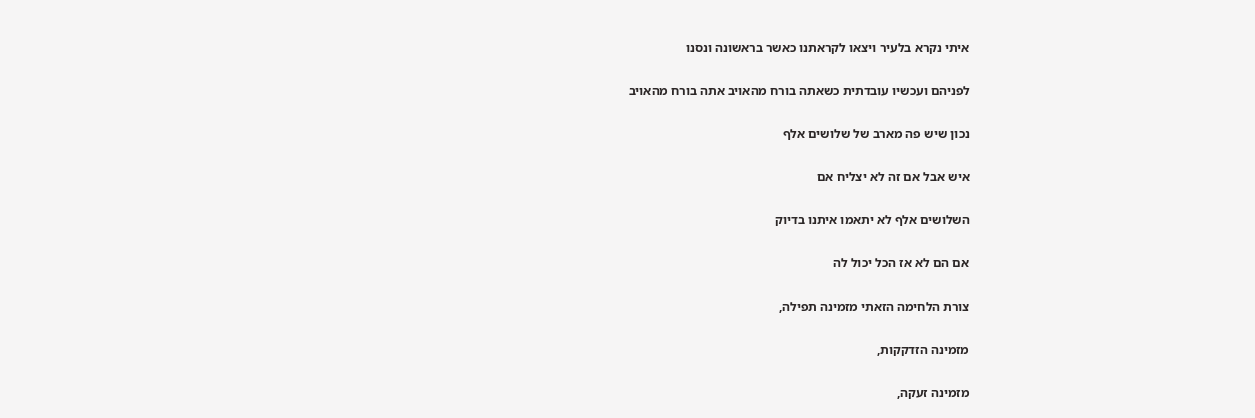איתי נקרא בלעיר ויצאו לקראתנו כאשר בראשונה ונסנו

לפניהם ועכשיו עובדתית כשאתה בורח מהאויב אתה בורח מהאויב

נכון שיש פה מארב של שלושים אלף

איש אבל אם זה לא יצליח אם

השלושים אלף לא יתאמו איתנו בדיוק

אם הם לא אז הכל יכול לה

צורת הלחימה הזאתי מזמינה תפילה,

מזמינה הזדקקות,

מזמינה זעקה,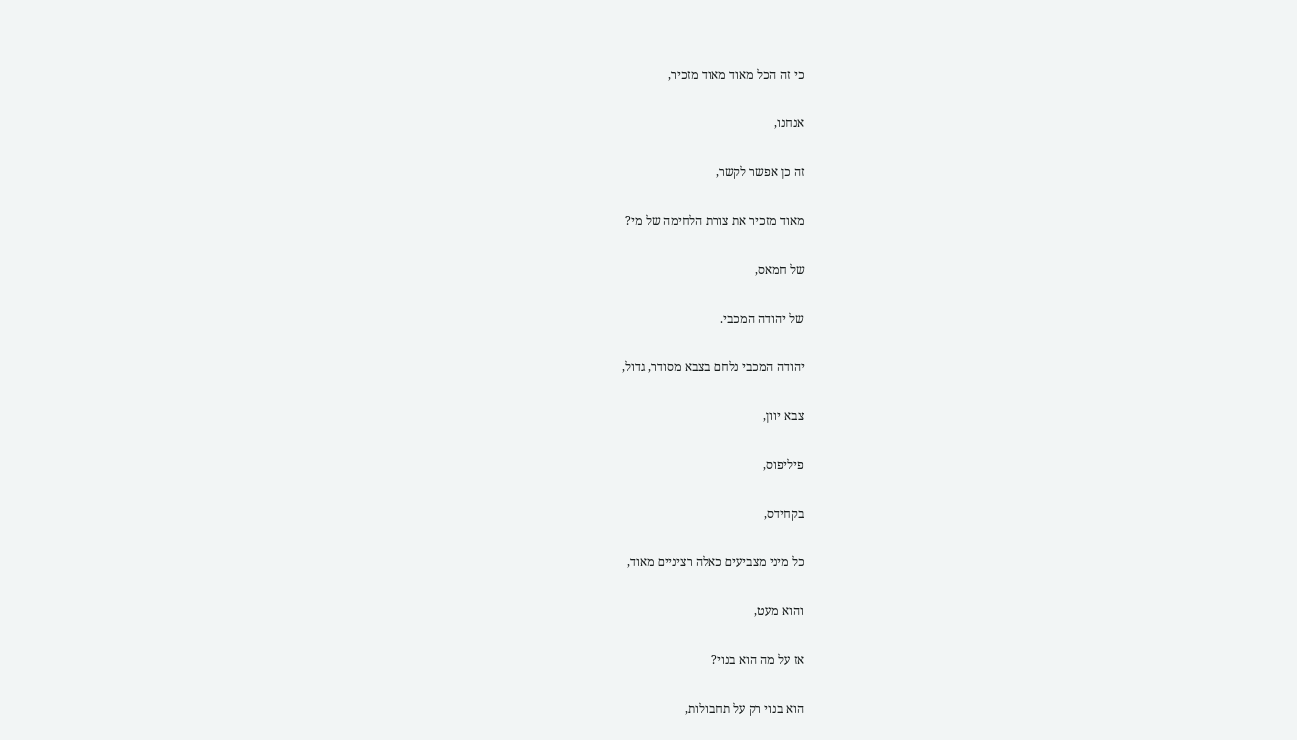כי זה הכל מאוד מאוד מזכיר,

אנחנו,

זה כן אפשר לקשר,

מאוד מזכיר את צורת הלחימה של מי?

של חמאס,

של יהודה המכבי.

יהודה המכבי נלחם בצבא מסודר, גדול,

צבא יוון,

פיליפוס,

בקחידס,

כל מיני מצביעים כאלה רציניים מאוד,

והוא מעט,

אז על מה הוא בנוי?

הוא בנוי רק על תחבולות,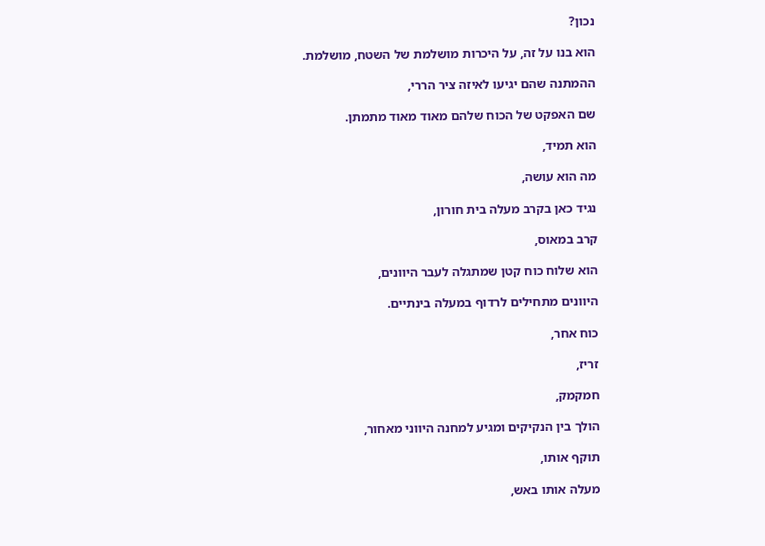נכון?

הוא בנו על זה, על היכרות מושלמת של השטח, מושלמת.

ההמתנה שהם יגיעו לאיזה ציר הררי,

שם האפקט של הכוח שלהם מאוד מאוד מתמתן.

הוא תמיד,

מה הוא עושה,

נגיד כאן בקרב מעלה בית חורון,

קרב במאוס,

הוא שלוח כוח קטן שמתגלה לעבר היוונים,

היוונים מתחילים לרדוף במעלה בינתיים.

כוח אחר,

זריז,

חמקמק,

הולך בין הנקיקים ומגיע למחנה היווני מאחור,

תוקף אותו,

מעלה אותו באש,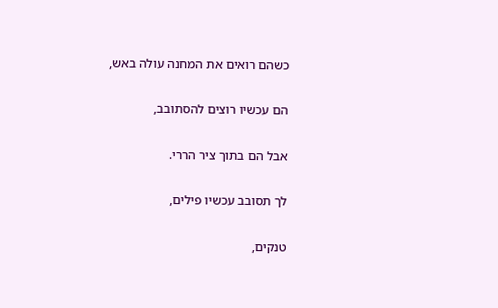כשהם רואים את המחנה עולה באש,

הם עכשיו רוצים להסתובב,

אבל הם בתוך ציר הררי.

לך תסובב עכשיו פילים,

טנקים,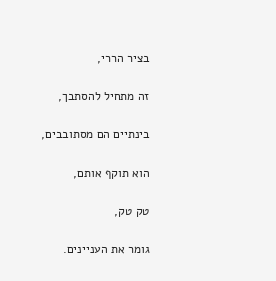בציר הררי,

זה מתחיל להסתבך,

בינתיים הם מסתובבים,

הוא תוקף אותם,

טק טק,

גומר את העניינים.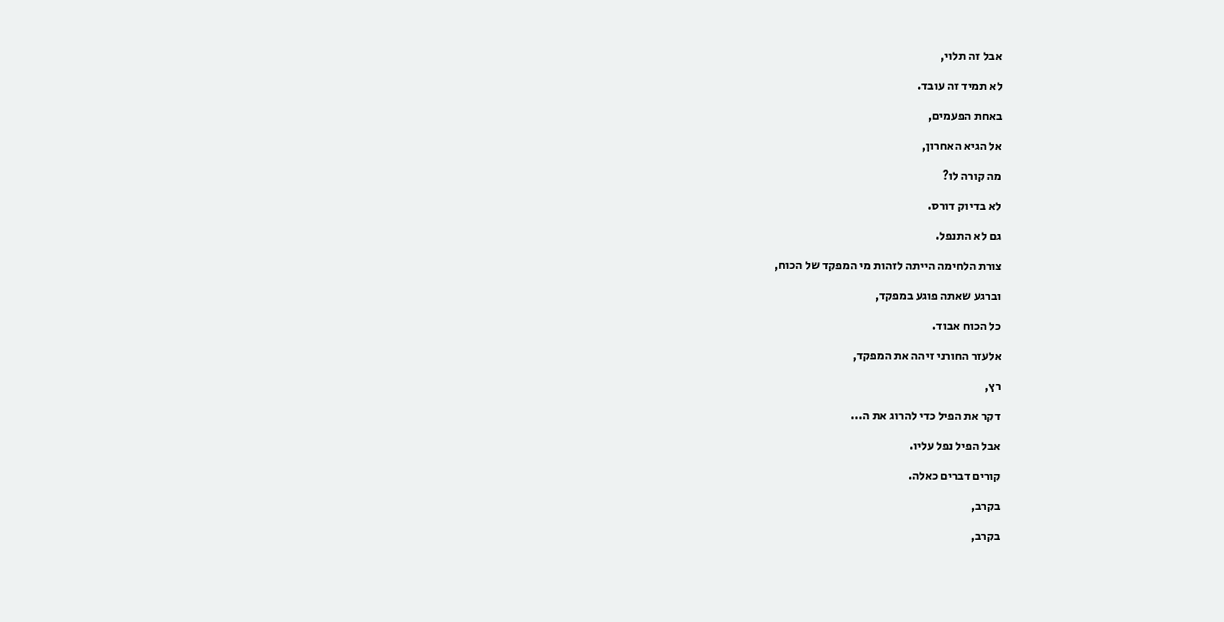אבל זה תלוי,

לא תמיד זה עובד.

באחת הפעמים,

אל הגיא האחרון,

מה קורה לו?

לא בדיוק דורס.

גם לא התנפל.

צורת הלחימה הייתה לזהות מי המפקד של הכוח,

וברגע שאתה פוגע במפקד,

כל הכוח אבוד.

אלעזר החורני זיהה את המפקד,

רץ,

דקר את הפיל כדי להרוג את ה...

אבל הפיל נפל עליו.

קורים דברים כאלה.

בקרב,

בקרב,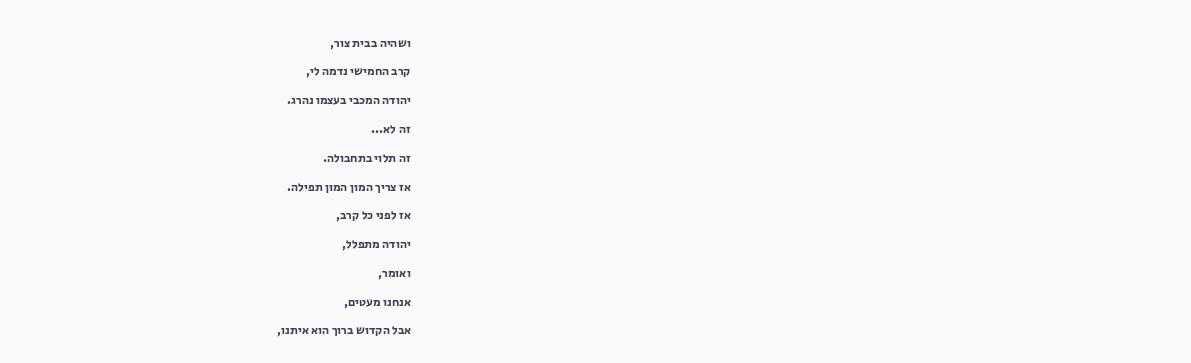ושהיה בבית צור,

קרב החמישי נדמה לי,

יהודה המכבי בעצמו נהרג.

זה לא...

זה תלוי בתחבולה.

אז צריך המון המון תפילה.

אז לפני כל קרב,

יהודה מתפלל,

ואומר,

אנחנו מעטים,

אבל הקדוש ברוך הוא איתנו,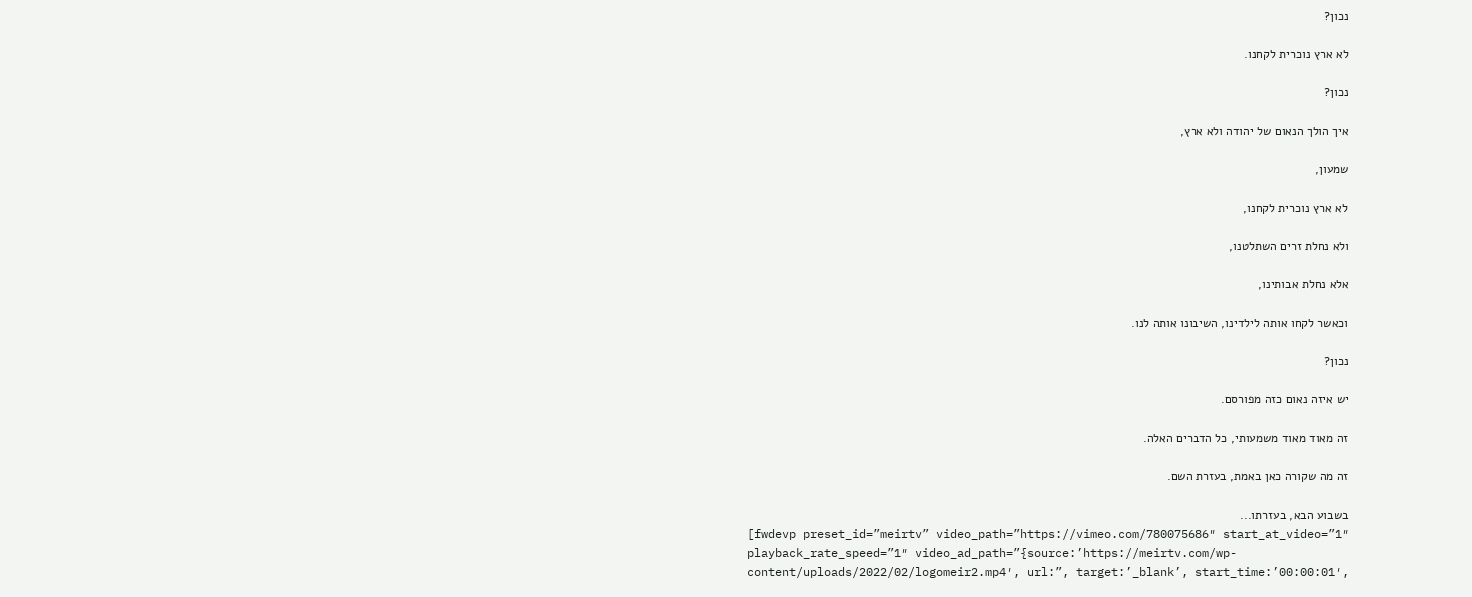נכון?

לא ארץ נוכרית לקחנו.

נכון?

איך הולך הנאום של יהודה ולא ארץ,

שמעון,

לא ארץ נוכרית לקחנו,

ולא נחלת זרים השתלטנו,

אלא נחלת אבותינו,

וכאשר לקחו אותה לילדינו, השיבונו אותה לנו.

נכון?

יש איזה נאום כזה מפורסם.

זה מאוד מאוד משמעותי, כל הדברים האלה.

זה מה שקורה כאן באמת, בעזרת השם.

בשבוע הבא, בעזרתו...
[fwdevp preset_id=”meirtv” video_path=”https://vimeo.com/780075686″ start_at_video=”1″ playback_rate_speed=”1″ video_ad_path=”{source:’https://meirtv.com/wp-content/uploads/2022/02/logomeir2.mp4′, url:”, target:’_blank’, start_time:’00:00:01′,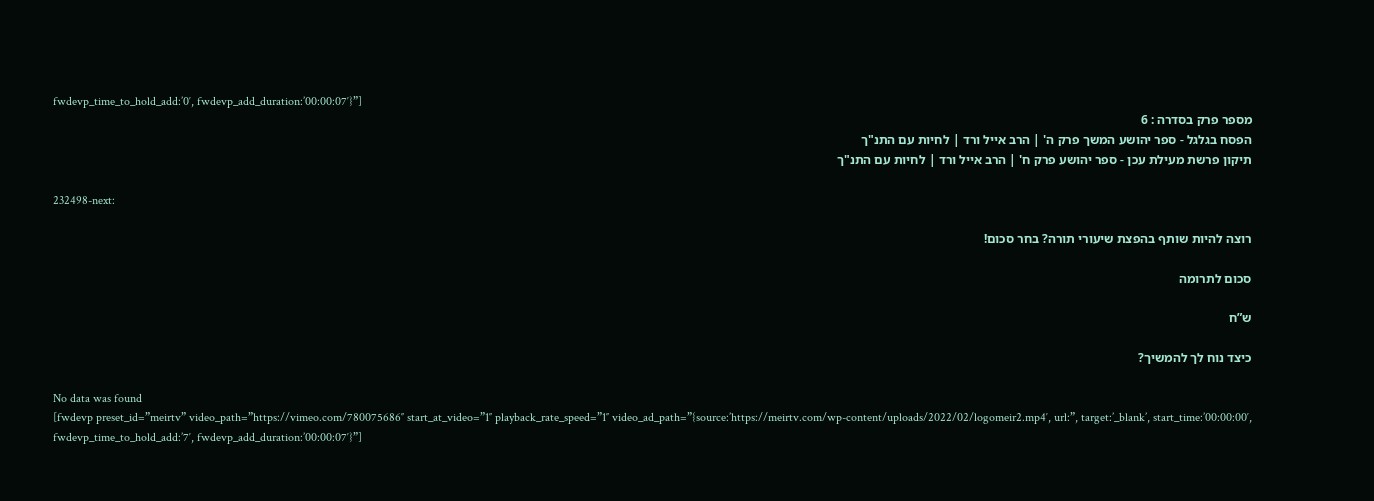fwdevp_time_to_hold_add:’0′, fwdevp_add_duration:’00:00:07′}”]
מספר פרק בסדרה : 6
הפסח בגלגל - ספר יהושע המשך פרק ה' | הרב אייל ורד | לחיות עם התנ"ך
תיקון פרשת מעילת עכן - ספר יהושע פרק ח' | הרב אייל ורד | לחיות עם התנ"ך

232498-next:

רוצה להיות שותף בהפצת שיעורי תורה? בחר סכום!

סכום לתרומה

ש”ח

כיצד נוח לך להמשיך?

No data was found
[fwdevp preset_id=”meirtv” video_path=”https://vimeo.com/780075686″ start_at_video=”1″ playback_rate_speed=”1″ video_ad_path=”{source:’https://meirtv.com/wp-content/uploads/2022/02/logomeir2.mp4′, url:”, target:’_blank’, start_time:’00:00:00′, fwdevp_time_to_hold_add:’7′, fwdevp_add_duration:’00:00:07′}”]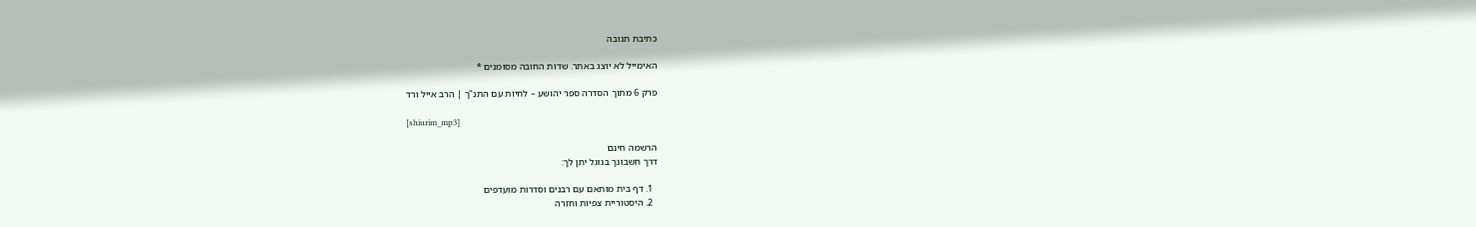כתיבת תגובה

האימייל לא יוצג באתר. שדות החובה מסומנים *

פרק 6 מתוך הסדרה ספר יהושע – לחיות עם התנ"ך | הרב אייל ורד

[shiurim_mp3]

הרשמה חינם
דרך חשבונך בגוגל יתן לך:

  1. דף בית מותאם עם רבנים וסדרות מועדפים
  2. היסטוריית צפיות וחזרה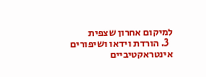למיקום אחרון שצפית
  3. הורדת וידאו ושיפורים אינטראקטיביים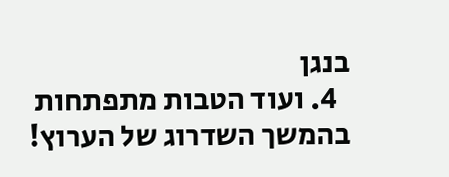בנגן
  4. ועוד הטבות מתפתחות בהמשך השדרוג של הערוץ!